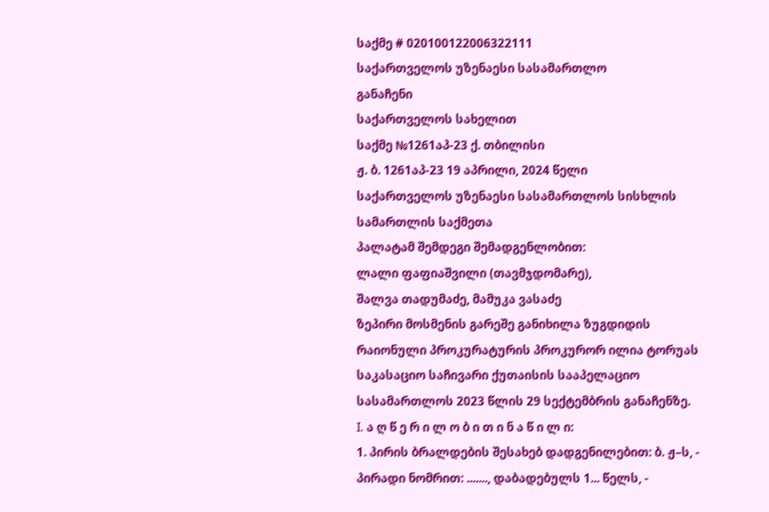საქმე # 020100122006322111
საქართველოს უზენაესი სასამართლო
განაჩენი
საქართველოს სახელით
საქმე №1261აპ-23 ქ. თბილისი
ჟ. ბ. 1261აპ-23 19 აპრილი, 2024 წელი
საქართველოს უზენაესი სასამართლოს სისხლის სამართლის საქმეთა
პალატამ შემდეგი შემადგენლობით:
ლალი ფაფიაშვილი (თავმჯდომარე),
შალვა თადუმაძე, მამუკა ვასაძე
ზეპირი მოსმენის გარეშე განიხილა ზუგდიდის რაიონული პროკურატურის პროკურორ ილია ტორუას საკასაციო საჩივარი ქუთაისის სააპელაციო სასამართლოს 2023 წლის 29 სექტემბრის განაჩენზე.
I. ა ღ წ ე რ ი ლ ო ბ ი თ ი ნ ა წ ი ლ ი:
1. პირის ბრალდების შესახებ დადგენილებით: ბ. ჟ–ს, - პირადი ნომრით: ......., დაბადებულს 1... წელს, -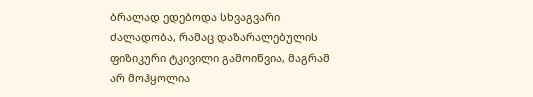ბრალად ედებოდა სხვაგვარი ძალადობა, რამაც დაზარალებულის ფიზიკური ტკივილი გამოიწვია, მაგრამ არ მოჰყოლია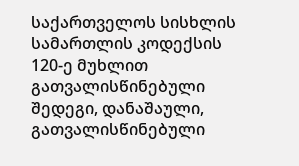საქართველოს სისხლის სამართლის კოდექსის 120-ე მუხლით გათვალისწინებული შედეგი, დანაშაული, გათვალისწინებული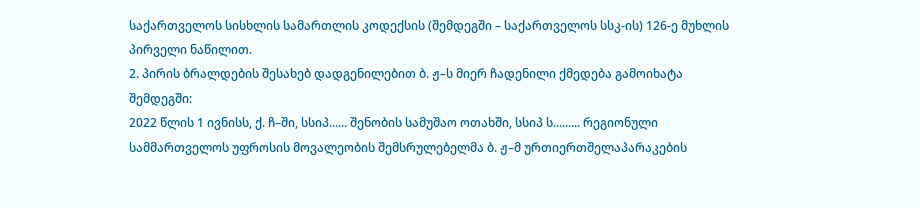საქართველოს სისხლის სამართლის კოდექსის (შემდეგში – საქართველოს სსკ-ის) 126-ე მუხლის პირველი ნაწილით.
2. პირის ბრალდების შესახებ დადგენილებით ბ. ჟ–ს მიერ ჩადენილი ქმედება გამოიხატა შემდეგში:
2022 წლის 1 ივნისს, ქ. ჩ–ში, სსიპ...... შენობის სამუშაო ოთახში, სსიპ ს......... რეგიონული სამმართველოს უფროსის მოვალეობის შემსრულებელმა ბ. ჟ–მ ურთიერთშელაპარაკების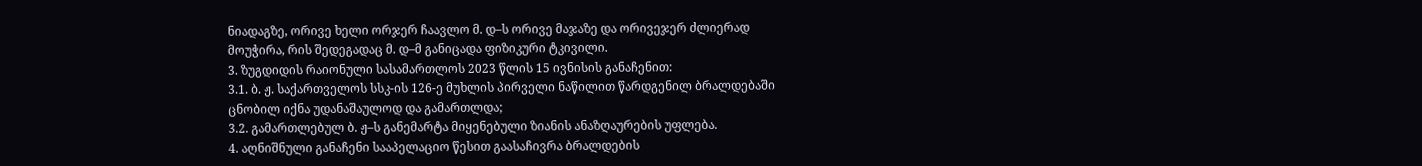ნიადაგზე, ორივე ხელი ორჯერ ჩაავლო მ. დ–ს ორივე მაჯაზე და ორივეჯერ ძლიერად მოუჭირა, რის შედეგადაც მ. დ–მ განიცადა ფიზიკური ტკივილი.
3. ზუგდიდის რაიონული სასამართლოს 2023 წლის 15 ივნისის განაჩენით:
3.1. ბ. ჟ. საქართველოს სსკ-ის 126-ე მუხლის პირველი ნაწილით წარდგენილ ბრალდებაში ცნობილ იქნა უდანაშაულოდ და გამართლდა;
3.2. გამართლებულ ბ. ჟ–ს განემარტა მიყენებული ზიანის ანაზღაურების უფლება.
4. აღნიშნული განაჩენი სააპელაციო წესით გაასაჩივრა ბრალდების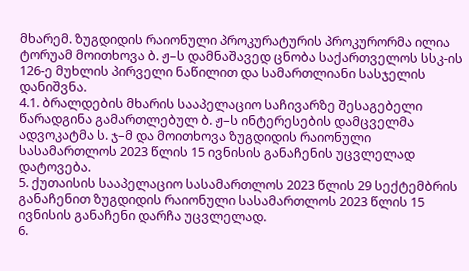მხარემ. ზუგდიდის რაიონული პროკურატურის პროკურორმა ილია ტორუამ მოითხოვა ბ. ჟ–ს დამნაშავედ ცნობა საქართველოს სსკ-ის 126-ე მუხლის პირველი ნაწილით და სამართლიანი სასჯელის დანიშვნა.
4.1. ბრალდების მხარის სააპელაციო საჩივარზე შესაგებელი წარადგინა გამართლებულ ბ. ჟ–ს ინტერესების დამცველმა ადვოკატმა ს. ჯ–მ და მოითხოვა ზუგდიდის რაიონული სასამართლოს 2023 წლის 15 ივნისის განაჩენის უცვლელად დატოვება.
5. ქუთაისის სააპელაციო სასამართლოს 2023 წლის 29 სექტემბრის განაჩენით ზუგდიდის რაიონული სასამართლოს 2023 წლის 15 ივნისის განაჩენი დარჩა უცვლელად.
6.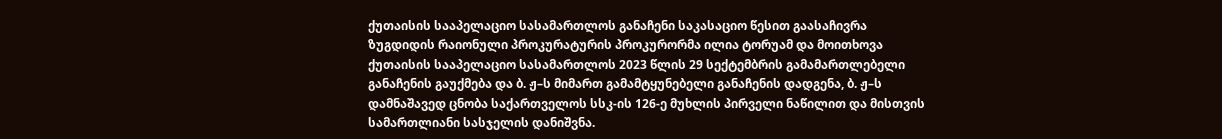ქუთაისის სააპელაციო სასამართლოს განაჩენი საკასაციო წესით გაასაჩივრა ზუგდიდის რაიონული პროკურატურის პროკურორმა ილია ტორუამ და მოითხოვა ქუთაისის სააპელაციო სასამართლოს 2023 წლის 29 სექტემბრის გამამართლებელი განაჩენის გაუქმება და ბ. ჟ–ს მიმართ გამამტყუნებელი განაჩენის დადგენა, ბ. ჟ–ს დამნაშავედ ცნობა საქართველოს სსკ-ის 126-ე მუხლის პირველი ნაწილით და მისთვის სამართლიანი სასჯელის დანიშვნა.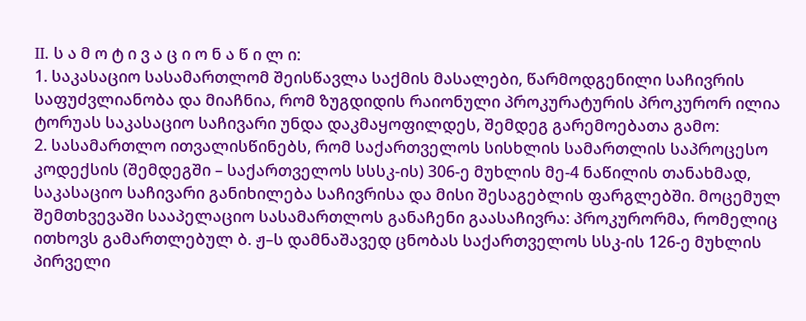II. ს ა მ ო ტ ი ვ ა ც ი ო ნ ა წ ი ლ ი:
1. საკასაციო სასამართლომ შეისწავლა საქმის მასალები, წარმოდგენილი საჩივრის საფუძვლიანობა და მიაჩნია, რომ ზუგდიდის რაიონული პროკურატურის პროკურორ ილია ტორუას საკასაციო საჩივარი უნდა დაკმაყოფილდეს, შემდეგ გარემოებათა გამო:
2. სასამართლო ითვალისწინებს, რომ საქართველოს სისხლის სამართლის საპროცესო კოდექსის (შემდეგში – საქართველოს სსსკ-ის) 306-ე მუხლის მე-4 ნაწილის თანახმად, საკასაციო საჩივარი განიხილება საჩივრისა და მისი შესაგებლის ფარგლებში. მოცემულ შემთხვევაში სააპელაციო სასამართლოს განაჩენი გაასაჩივრა: პროკურორმა, რომელიც ითხოვს გამართლებულ ბ. ჟ–ს დამნაშავედ ცნობას საქართველოს სსკ-ის 126-ე მუხლის პირველი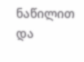ნაწილით და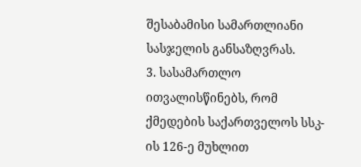შესაბამისი სამართლიანი სასჯელის განსაზღვრას.
3. სასამართლო ითვალისწინებს, რომ ქმედების საქართველოს სსკ-ის 126-ე მუხლით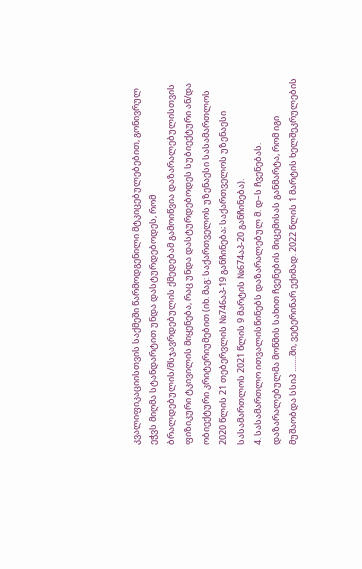კვალიფიკაციისთვის საქმეში წარმოდგენილი მტკიცებულებებით, გონივრულ ეჭვს მიღმა სტანდარტით უნდა დასტურდებოდეს, რომ ბრალდებულის/მსჯავრდებულის ქმედებამ გამოიწვია დაზარალებულისთვის ფიზიკური ტკივილის მიყენება, რაც უნდა დასტურდებოდეს სუბიექტური ან/და ობიექტური კრიტერიუმებით (იხ. მაგ: საქართველოს უზენაესი სასამართლოს 2020 წლის 21 თებერვლის №746აპ-19 განჩინება; საქართველოს უზენაესი სასამართლოს 2021 წლის 9 მარტის №674აპ-20 განჩინება).
4. სასამართლო ითვალისწინებს დაზარალებულ მ. დ–ს ჩვენებას. დაზარალებულმა მოწმის სახით ჩვენების მიცემისას განმარტა, რომ იგი მუშაობდა სსიპ ........ში, ვეტერინარ ექიმად. 2022 წლის 1 მარტის ხელშეკრულების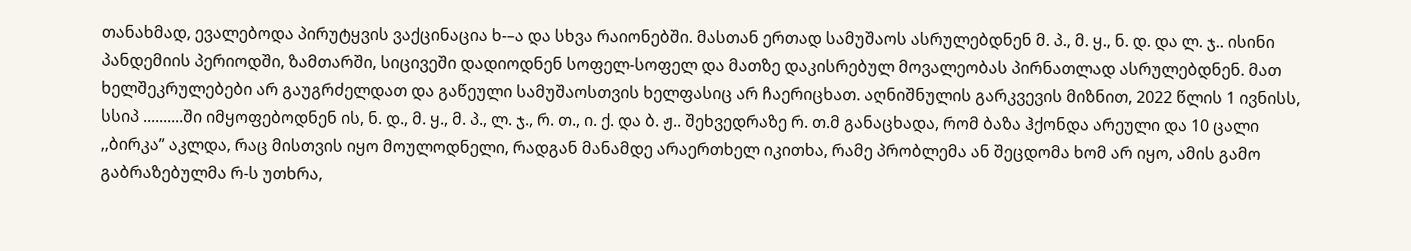თანახმად, ევალებოდა პირუტყვის ვაქცინაცია ხ-–ა და სხვა რაიონებში. მასთან ერთად სამუშაოს ასრულებდნენ მ. პ., მ. ყ., ნ. დ. და ლ. ჯ.. ისინი პანდემიის პერიოდში, ზამთარში, სიცივეში დადიოდნენ სოფელ-სოფელ და მათზე დაკისრებულ მოვალეობას პირნათლად ასრულებდნენ. მათ ხელშეკრულებები არ გაუგრძელდათ და გაწეული სამუშაოსთვის ხელფასიც არ ჩაერიცხათ. აღნიშნულის გარკვევის მიზნით, 2022 წლის 1 ივნისს, სსიპ ..........ში იმყოფებოდნენ ის, ნ. დ., მ. ყ., მ. პ., ლ. ჯ., რ. თ., ი. ქ. და ბ. ჟ.. შეხვედრაზე რ. თ.მ განაცხადა, რომ ბაზა ჰქონდა არეული და 10 ცალი ,,ბირკა” აკლდა, რაც მისთვის იყო მოულოდნელი, რადგან მანამდე არაერთხელ იკითხა, რამე პრობლემა ან შეცდომა ხომ არ იყო, ამის გამო გაბრაზებულმა რ-ს უთხრა,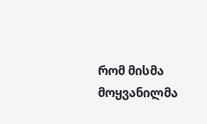რომ მისმა მოყვანილმა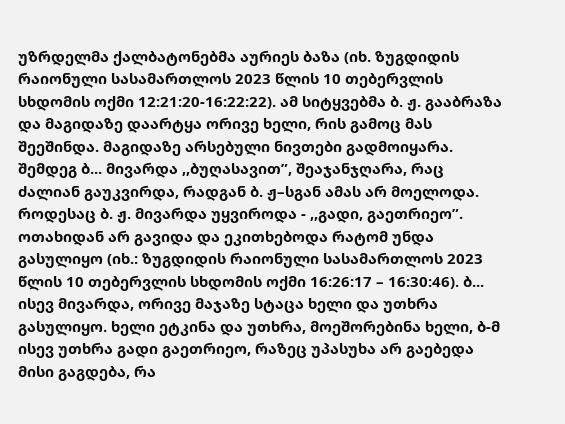უზრდელმა ქალბატონებმა აურიეს ბაზა (იხ. ზუგდიდის რაიონული სასამართლოს 2023 წლის 10 თებერვლის სხდომის ოქმი 12:21:20-16:22:22). ამ სიტყვებმა ბ. ჟ. გააბრაზა და მაგიდაზე დაარტყა ორივე ხელი, რის გამოც მას შეეშინდა. მაგიდაზე არსებული ნივთები გადმოიყარა. შემდეგ ბ... მივარდა ,,ბუღასავით”, შეაჯანჯღარა, რაც ძალიან გაუკვირდა, რადგან ბ. ჟ–სგან ამას არ მოელოდა. როდესაც ბ. ჟ. მივარდა უყვიროდა - ,,გადი, გაეთრიეო”. ოთახიდან არ გავიდა და ეკითხებოდა რატომ უნდა გასულიყო (იხ.: ზუგდიდის რაიონული სასამართლოს 2023 წლის 10 თებერვლის სხდომის ოქმი 16:26:17 – 16:30:46). ბ... ისევ მივარდა, ორივე მაჯაზე სტაცა ხელი და უთხრა გასულიყო. ხელი ეტკინა და უთხრა, მოეშორებინა ხელი, ბ-მ ისევ უთხრა გადი გაეთრიეო, რაზეც უპასუხა არ გაებედა მისი გაგდება, რა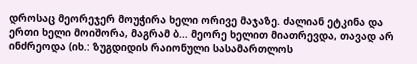დროსაც მეორეჯერ მოუჭირა ხელი ორივე მაჯაზე. ძალიან ეტკინა და ერთი ხელი მოიშორა, მაგრამ ბ... მეორე ხელით მიათრევდა, თავად არ ინძრეოდა (იხ.: ზუგდიდის რაიონული სასამართლოს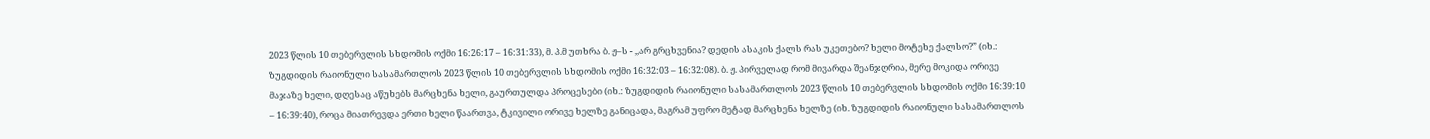2023 წლის 10 თებერვლის სხდომის ოქმი 16:26:17 – 16:31:33), მ. პ.მ უთხრა ბ. ჟ–ს - ,,არ გრცხვენია? დედის ასაკის ქალს რას უკეთებო? ხელი მოტეხე ქალსო?” (იხ.: ზუგდიდის რაიონული სასამართლოს 2023 წლის 10 თებერვლის სხდომის ოქმი 16:32:03 – 16:32:08). ბ. ჟ. პირველად რომ მივარდა შეანჯღრია, მერე მოკიდა ორივე მაჯაზე ხელი, დღესაც აწუხებს მარცხენა ხელი, გაურთულდა პროცესები (იხ.: ზუგდიდის რაიონული სასამართლოს 2023 წლის 10 თებერვლის სხდომის ოქმი 16:39:10 – 16:39:40), როცა მიათრევდა ერთი ხელი წაართვა, ტკივილი ორივე ხელზე განიცადა, მაგრამ უფრო მეტად მარცხენა ხელზე (იხ. ზუგდიდის რაიონული სასამართლოს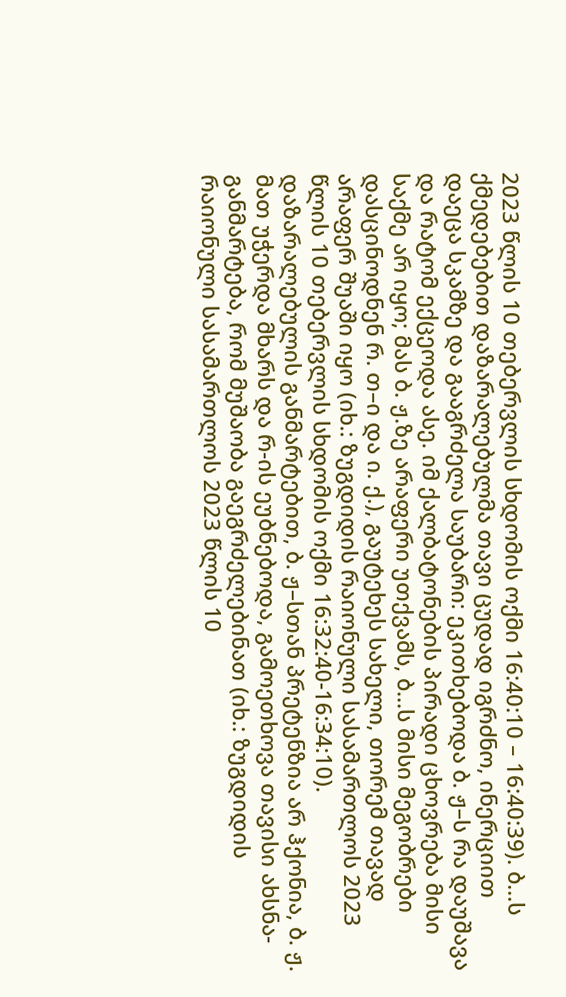2023 წლის 10 თებერვლის სხდომის ოქმი 16:40:10 – 16:40:39). ბ...ს ქმედებებით დაზარალებულმა თავი ცუდად იგრძნო, ინერციით დაეცა სკამზე და გააგრძელა საუბარი: ეკითხებოდა ბ. ჟ–ს რა დაუშავა და რატომ ექცეოდა ასე. იმ ქალბატონების პირადი ცხოვრება მისი საქმე არ იყო; მას ბ. ჟ.ზე არაფერი უთქვამს, ბ...ს მისი მეგობრები დასცინოდნენ რ. თ–ი და ი. ქ.), გაუტეხეს სახელი, თორემ თავად არაფერ შუაში იყო (იხ.: ზუგდიდის რაიონული სასამართლოს 2023 წლის 10 თებერვლის სხდომის ოქმი 16:32:40-16:34:10). დაზარალებულის განმარტებით, ბ. ჟ–სთან პრეტენზია არ ჰქონია, ბ. ჟ. მათ უჭერდა მხარს და რ-ის ეუბნებოდა, გამოეთხოვა თავისი ახსნა-განმარტება, რომ მუშაობა გაეგრძელებინათ (იხ.: ზუგდიდის რაიონული სასამართლოს 2023 წლის 10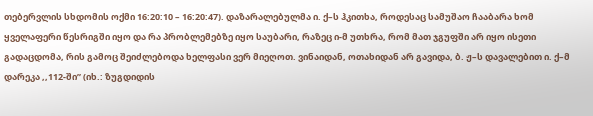თებერვლის სხდომის ოქმი 16:20:10 – 16:20:47). დაზარალებულმა ი. ქ–ს ჰკითხა, როდესაც სამუშაო ჩააბარა ხომ ყველაფერი წესრიგში იყო და რა პრობლემებზე იყო საუბარი, რაზეც ი-მ უთხრა, რომ მათ ჯგუფში არ იყო ისეთი გადაცდომა, რის გამოც შეიძლებოდა ხელფასი ვერ მიეღოთ. ვინაიდან, ოთახიდან არ გავიდა, ბ. ჟ–ს დავალებით ი. ქ–მ დარეკა ,,112-ში” (იხ.: ზუგდიდის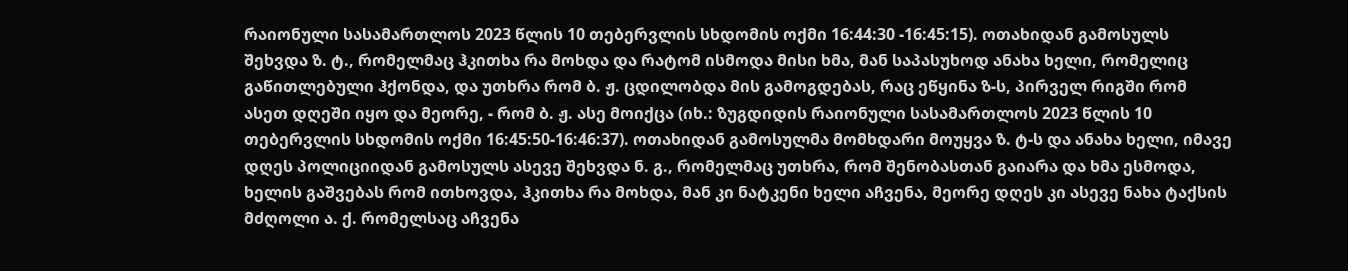რაიონული სასამართლოს 2023 წლის 10 თებერვლის სხდომის ოქმი 16:44:30 -16:45:15). ოთახიდან გამოსულს შეხვდა ზ. ტ., რომელმაც ჰკითხა რა მოხდა და რატომ ისმოდა მისი ხმა, მან საპასუხოდ ანახა ხელი, რომელიც გაწითლებული ჰქონდა, და უთხრა რომ ბ. ჟ. ცდილობდა მის გამოგდებას, რაც ეწყინა ზ-ს, პირველ რიგში რომ ასეთ დღეში იყო და მეორე, - რომ ბ. ჟ. ასე მოიქცა (იხ.: ზუგდიდის რაიონული სასამართლოს 2023 წლის 10 თებერვლის სხდომის ოქმი 16:45:50-16:46:37). ოთახიდან გამოსულმა მომხდარი მოუყვა ზ. ტ-ს და ანახა ხელი, იმავე დღეს პოლიციიდან გამოსულს ასევე შეხვდა ნ. გ., რომელმაც უთხრა, რომ შენობასთან გაიარა და ხმა ესმოდა, ხელის გაშვებას რომ ითხოვდა, ჰკითხა რა მოხდა, მან კი ნატკენი ხელი აჩვენა, მეორე დღეს კი ასევე ნახა ტაქსის მძღოლი ა. ქ. რომელსაც აჩვენა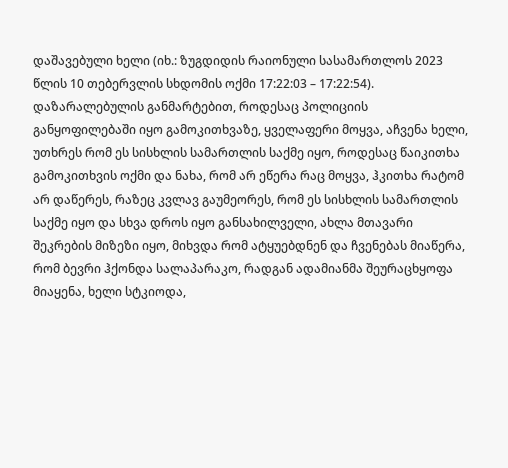დაშავებული ხელი (იხ.: ზუგდიდის რაიონული სასამართლოს 2023 წლის 10 თებერვლის სხდომის ოქმი 17:22:03 – 17:22:54). დაზარალებულის განმარტებით, როდესაც პოლიციის განყოფილებაში იყო გამოკითხვაზე, ყველაფერი მოყვა, აჩვენა ხელი, უთხრეს რომ ეს სისხლის სამართლის საქმე იყო, როდესაც წაიკითხა გამოკითხვის ოქმი და ნახა, რომ არ ეწერა რაც მოყვა, ჰკითხა რატომ არ დაწერეს, რაზეც კვლავ გაუმეორეს, რომ ეს სისხლის სამართლის საქმე იყო და სხვა დროს იყო განსახილველი, ახლა მთავარი შეკრების მიზეზი იყო, მიხვდა რომ ატყუებდნენ და ჩვენებას მიაწერა, რომ ბევრი ჰქონდა სალაპარაკო, რადგან ადამიანმა შეურაცხყოფა მიაყენა, ხელი სტკიოდა,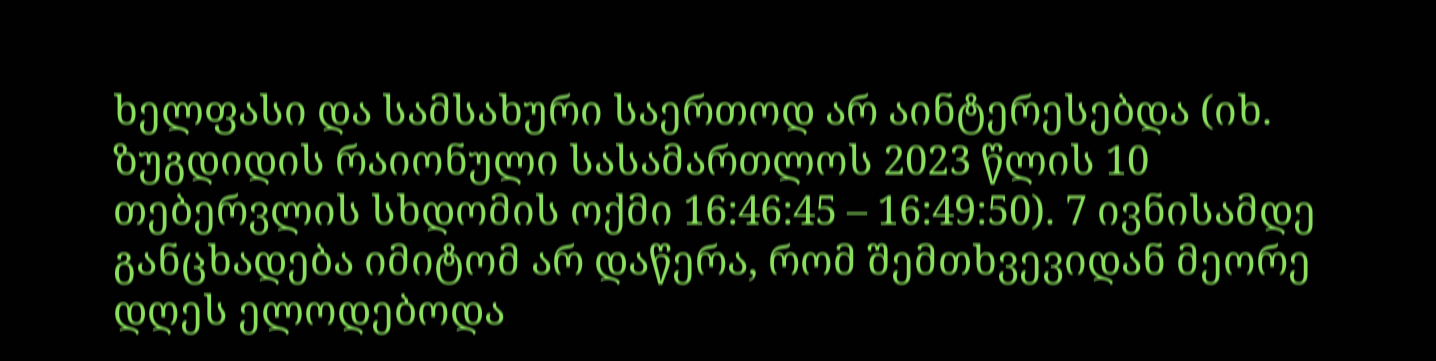ხელფასი და სამსახური საერთოდ არ აინტერესებდა (იხ. ზუგდიდის რაიონული სასამართლოს 2023 წლის 10 თებერვლის სხდომის ოქმი 16:46:45 – 16:49:50). 7 ივნისამდე განცხადება იმიტომ არ დაწერა, რომ შემთხვევიდან მეორე დღეს ელოდებოდა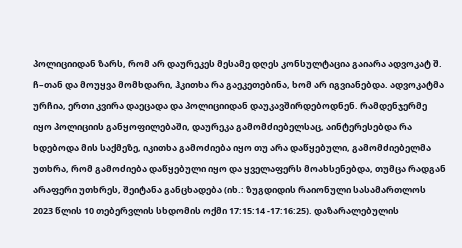პოლიციიდან ზარს, რომ არ დაურეკეს მესამე დღეს კონსულტაცია გაიარა ადვოკატ შ. ჩ–თან და მოუყვა მომხდარი, ჰკითხა რა გაეკეთებინა, ხომ არ იგვიანებდა. ადვოკატმა ურჩია, ერთი კვირა დაეცადა და პოლიციიდან დაუკავშირდებოდნენ. რამდენჯერმე იყო პოლიციის განყოფილებაში, დაურეკა გამომძიებელსაც, აინტერესებდა რა ხდებოდა მის საქმეზე, იკითხა გამოძიება იყო თუ არა დაწყებული, გამომძიებელმა უთხრა, რომ გამოძიება დაწყებული იყო და ყველაფერს მოახსენებდა, თუმცა რადგან არაფერი უთხრეს, შეიტანა განცხადება (იხ.: ზუგდიდის რაიონული სასამართლოს 2023 წლის 10 თებერვლის სხდომის ოქმი 17:15:14 -17:16:25). დაზარალებულის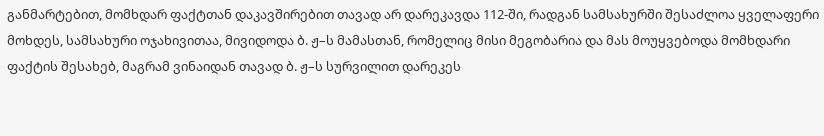განმარტებით, მომხდარ ფაქტთან დაკავშირებით თავად არ დარეკავდა 112-ში, რადგან სამსახურში შესაძლოა ყველაფერი მოხდეს, სამსახური ოჯახივითაა, მივიდოდა ბ. ჟ–ს მამასთან, რომელიც მისი მეგობარია და მას მოუყვებოდა მომხდარი ფაქტის შესახებ, მაგრამ ვინაიდან თავად ბ. ჟ–ს სურვილით დარეკეს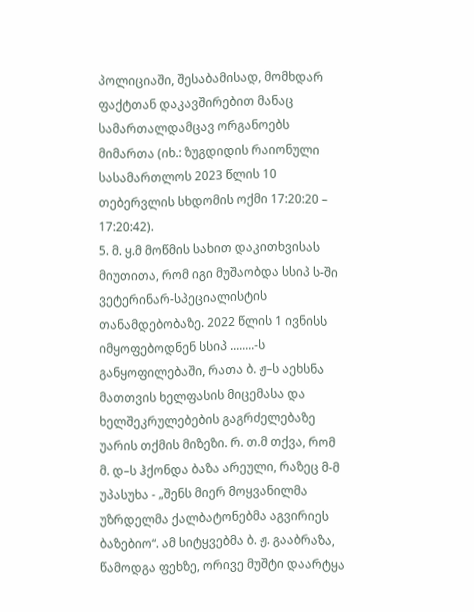პოლიციაში, შესაბამისად, მომხდარ ფაქტთან დაკავშირებით მანაც სამართალდამცავ ორგანოებს მიმართა (იხ.: ზუგდიდის რაიონული სასამართლოს 2023 წლის 10 თებერვლის სხდომის ოქმი 17:20:20 – 17:20:42).
5. მ. ყ.მ მოწმის სახით დაკითხვისას მიუთითა, რომ იგი მუშაობდა სსიპ ს-ში ვეტერინარ-სპეციალისტის თანამდებობაზე. 2022 წლის 1 ივნისს იმყოფებოდნენ სსიპ ........-ს განყოფილებაში, რათა ბ. ჟ–ს აეხსნა მათთვის ხელფასის მიცემასა და ხელშეკრულებების გაგრძელებაზე უარის თქმის მიზეზი. რ. თ.მ თქვა, რომ მ. დ–ს ჰქონდა ბაზა არეული, რაზეც მ-მ უპასუხა - „შენს მიერ მოყვანილმა უზრდელმა ქალბატონებმა აგვირიეს ბაზებიო“. ამ სიტყვებმა ბ. ჟ. გააბრაზა, წამოდგა ფეხზე, ორივე მუშტი დაარტყა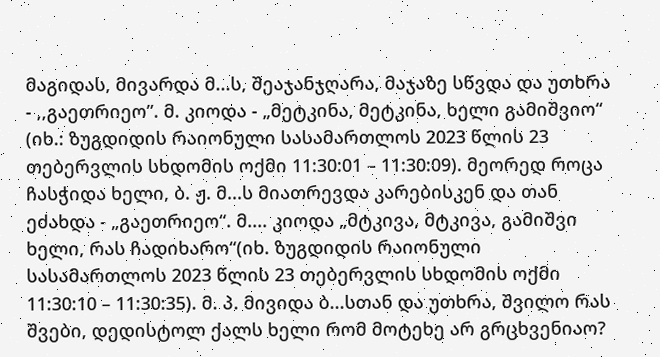მაგიდას, მივარდა მ...ს, შეაჯანჯღარა, მაჯაზე სწვდა და უთხრა - ,,გაეთრიეო”. მ. კიოდა - „მეტკინა, მეტკინა, ხელი გამიშვიო“ (იხ.: ზუგდიდის რაიონული სასამართლოს 2023 წლის 23 თებერვლის სხდომის ოქმი 11:30:01 – 11:30:09). მეორედ როცა ჩასჭიდა ხელი, ბ. ჟ. მ...ს მიათრევდა კარებისკენ და თან ეძახდა - „გაეთრიეო“. მ.... კიოდა „მტკივა, მტკივა, გამიშვი ხელი, რას ჩადიხარო“(იხ. ზუგდიდის რაიონული სასამართლოს 2023 წლის 23 თებერვლის სხდომის ოქმი 11:30:10 – 11:30:35). მ. პ. მივიდა ბ...სთან და უთხრა, შვილო რას შვები, დედისტოლ ქალს ხელი რომ მოტეხე არ გრცხვენიაო?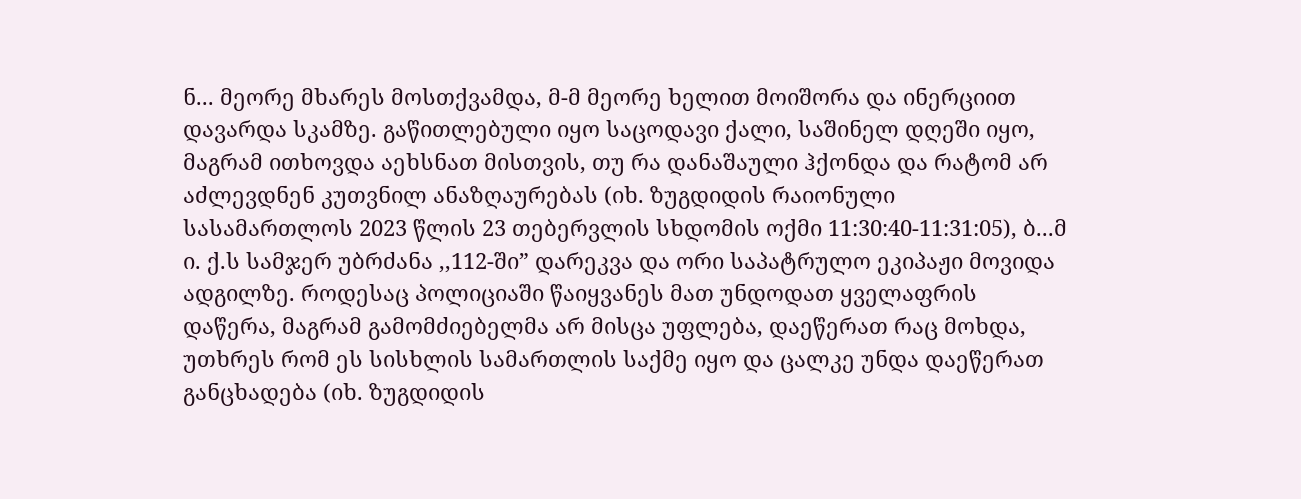ნ... მეორე მხარეს მოსთქვამდა, მ-მ მეორე ხელით მოიშორა და ინერციით დავარდა სკამზე. გაწითლებული იყო საცოდავი ქალი, საშინელ დღეში იყო, მაგრამ ითხოვდა აეხსნათ მისთვის, თუ რა დანაშაული ჰქონდა და რატომ არ აძლევდნენ კუთვნილ ანაზღაურებას (იხ. ზუგდიდის რაიონული სასამართლოს 2023 წლის 23 თებერვლის სხდომის ოქმი 11:30:40-11:31:05), ბ...მ ი. ქ.ს სამჯერ უბრძანა ,,112-ში” დარეკვა და ორი საპატრულო ეკიპაჟი მოვიდა ადგილზე. როდესაც პოლიციაში წაიყვანეს მათ უნდოდათ ყველაფრის დაწერა, მაგრამ გამომძიებელმა არ მისცა უფლება, დაეწერათ რაც მოხდა, უთხრეს რომ ეს სისხლის სამართლის საქმე იყო და ცალკე უნდა დაეწერათ განცხადება (იხ. ზუგდიდის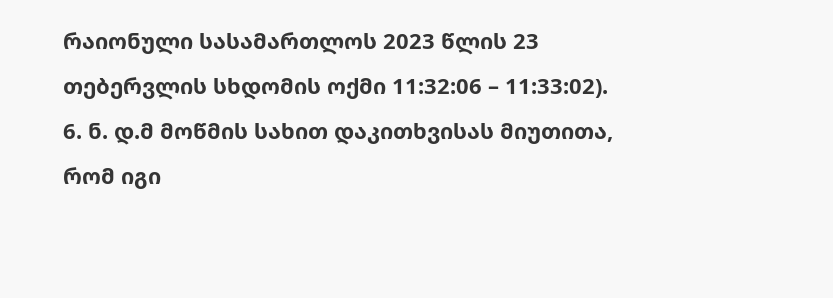რაიონული სასამართლოს 2023 წლის 23 თებერვლის სხდომის ოქმი 11:32:06 – 11:33:02).
6. ნ. დ.მ მოწმის სახით დაკითხვისას მიუთითა, რომ იგი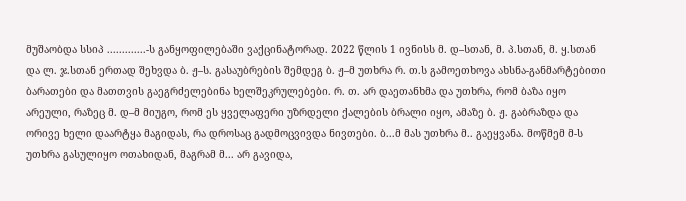მუშაობდა სსიპ .............-ს განყოფილებაში ვაქცინატორად. 2022 წლის 1 ივნისს მ. დ–სთან, მ. პ.სთან, მ. ყ.სთან და ლ. ჯ.სთან ერთად შეხვდა ბ. ჟ–ს. გასაუბრების შემდეგ ბ. ჟ–მ უთხრა რ. თ.ს გამოეთხოვა ახსნა-განმარტებითი ბარათები და მათთვის გაეგრძელებინა ხელშეკრულებები. რ. თ. არ დაეთანხმა და უთხრა, რომ ბაზა იყო არეული, რაზეც მ. დ–მ მიუგო, რომ ეს ყველაფერი უზრდელი ქალების ბრალი იყო, ამაზე ბ. ჟ. გაბრაზდა და ორივე ხელი დაარტყა მაგიდას, რა დროსაც გადმოცვივდა ნივთები. ბ...მ მას უთხრა მ.. გაეყვანა. მოწმემ მ-ს უთხრა გასულიყო ოთახიდან, მაგრამ მ... არ გავიდა,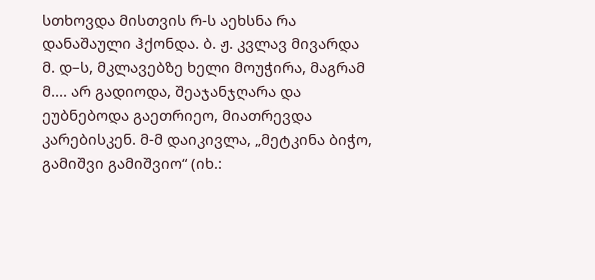სთხოვდა მისთვის რ-ს აეხსნა რა დანაშაული ჰქონდა. ბ. ჟ. კვლავ მივარდა მ. დ–ს, მკლავებზე ხელი მოუჭირა, მაგრამ მ.... არ გადიოდა, შეაჯანჯღარა და ეუბნებოდა გაეთრიეო, მიათრევდა კარებისკენ. მ-მ დაიკივლა, „მეტკინა ბიჭო, გამიშვი გამიშვიო“ (იხ.: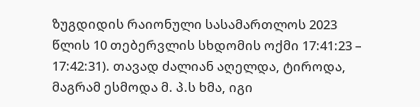ზუგდიდის რაიონული სასამართლოს 2023 წლის 10 თებერვლის სხდომის ოქმი 17:41:23 – 17:42:31). თავად ძალიან აღელდა, ტიროდა, მაგრამ ესმოდა მ. პ.ს ხმა, იგი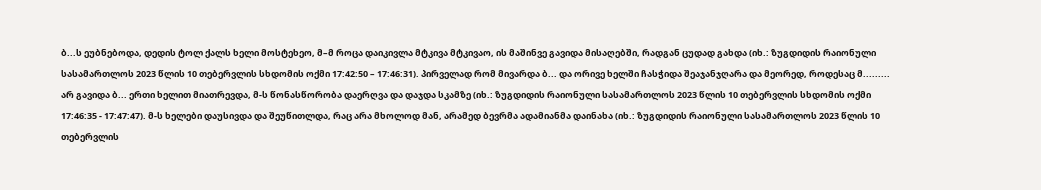ბ...ს ეუბნებოდა, დედის ტოლ ქალს ხელი მოსტეხეო, მ–მ როცა დაიკივლა მტკივა მტკივაო, ის მაშინვე გავიდა მისაღებში, რადგან ცუდად გახდა (იხ.: ზუგდიდის რაიონული სასამართლოს 2023 წლის 10 თებერვლის სხდომის ოქმი 17:42:50 – 17:46:31). პირველად რომ მივარდა ბ... და ორივე ხელში ჩასჭიდა შეაჯანჯღარა და მეორედ, როდესაც მ......... არ გავიდა ბ... ერთი ხელით მიათრევდა, მ-ს წონასწორობა დაერღვა და დაჯდა სკამზე (იხ.: ზუგდიდის რაიონული სასამართლოს 2023 წლის 10 თებერვლის სხდომის ოქმი 17:46:35 - 17:47:47). მ-ს ხელები დაუსივდა და შეუწითლდა, რაც არა მხოლოდ მან, არამედ ბევრმა ადამიანმა დაინახა (იხ.: ზუგდიდის რაიონული სასამართლოს 2023 წლის 10 თებერვლის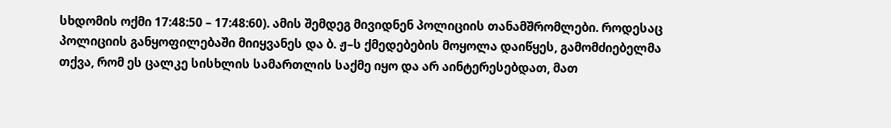სხდომის ოქმი 17:48:50 – 17:48:60). ამის შემდეგ მივიდნენ პოლიციის თანამშრომლები. როდესაც პოლიციის განყოფილებაში მიიყვანეს და ბ. ჟ–ს ქმედებების მოყოლა დაიწყეს, გამომძიებელმა თქვა, რომ ეს ცალკე სისხლის სამართლის საქმე იყო და არ აინტერესებდათ, მათ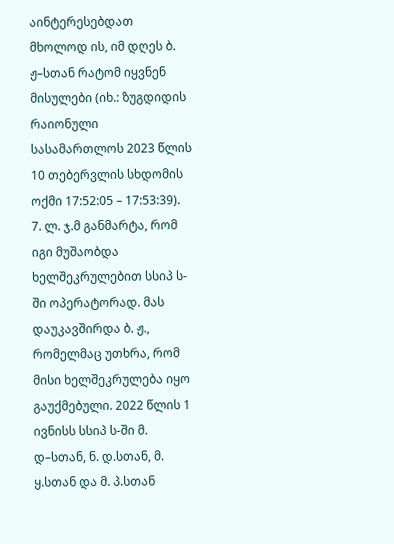აინტერესებდათ მხოლოდ ის, იმ დღეს ბ. ჟ–სთან რატომ იყვნენ მისულები (იხ.: ზუგდიდის რაიონული სასამართლოს 2023 წლის 10 თებერვლის სხდომის ოქმი 17:52:05 – 17:53:39).
7. ლ. ჯ.მ განმარტა, რომ იგი მუშაობდა ხელშეკრულებით სსიპ ს-ში ოპერატორად. მას დაუკავშირდა ბ. ჟ., რომელმაც უთხრა, რომ მისი ხელშეკრულება იყო გაუქმებული. 2022 წლის 1 ივნისს სსიპ ს-ში მ. დ–სთან, ნ. დ.სთან, მ. ყ.სთან და მ. პ.სთან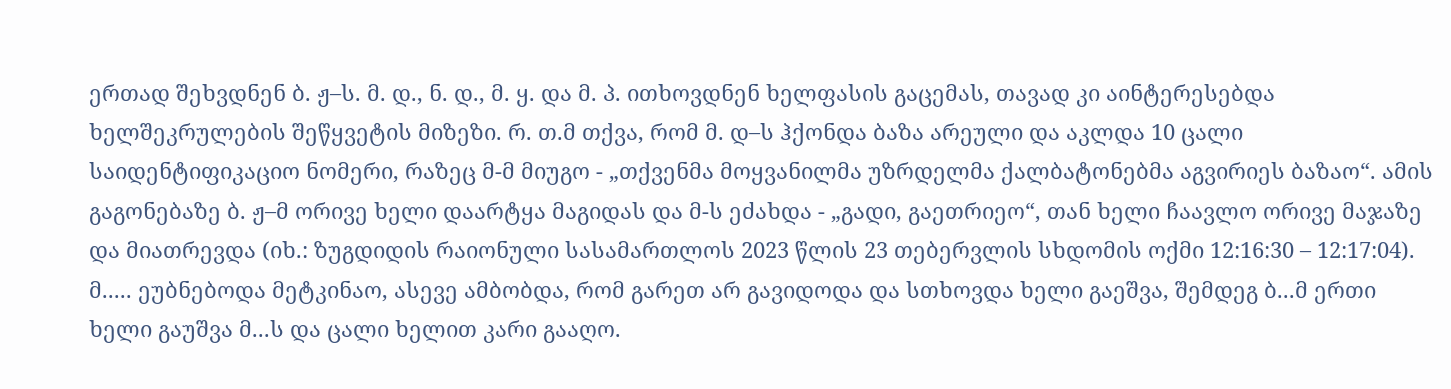ერთად შეხვდნენ ბ. ჟ–ს. მ. დ., ნ. დ., მ. ყ. და მ. პ. ითხოვდნენ ხელფასის გაცემას, თავად კი აინტერესებდა ხელშეკრულების შეწყვეტის მიზეზი. რ. თ.მ თქვა, რომ მ. დ–ს ჰქონდა ბაზა არეული და აკლდა 10 ცალი საიდენტიფიკაციო ნომერი, რაზეც მ-მ მიუგო - „თქვენმა მოყვანილმა უზრდელმა ქალბატონებმა აგვირიეს ბაზაო“. ამის გაგონებაზე ბ. ჟ–მ ორივე ხელი დაარტყა მაგიდას და მ-ს ეძახდა - „გადი, გაეთრიეო“, თან ხელი ჩაავლო ორივე მაჯაზე და მიათრევდა (იხ.: ზუგდიდის რაიონული სასამართლოს 2023 წლის 23 თებერვლის სხდომის ოქმი 12:16:30 – 12:17:04). მ..... ეუბნებოდა მეტკინაო, ასევე ამბობდა, რომ გარეთ არ გავიდოდა და სთხოვდა ხელი გაეშვა, შემდეგ ბ...მ ერთი ხელი გაუშვა მ...ს და ცალი ხელით კარი გააღო.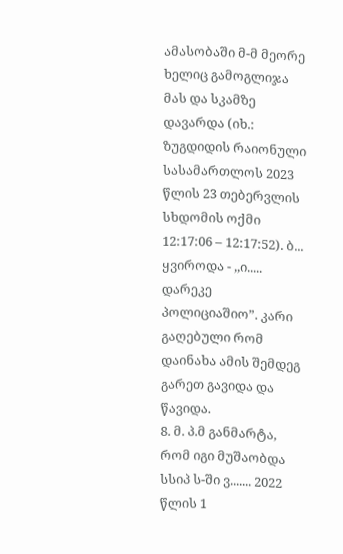ამასობაში მ-მ მეორე ხელიც გამოგლიჯა მას და სკამზე დავარდა (იხ.: ზუგდიდის რაიონული სასამართლოს 2023 წლის 23 თებერვლის სხდომის ოქმი 12:17:06 – 12:17:52). ბ... ყვიროდა - ,,ი..... დარეკე პოლიციაშიო”. კარი გაღებული რომ დაინახა ამის შემდეგ გარეთ გავიდა და წავიდა.
8. მ. პ.მ განმარტა, რომ იგი მუშაობდა სსიპ ს-ში ვ....... 2022 წლის 1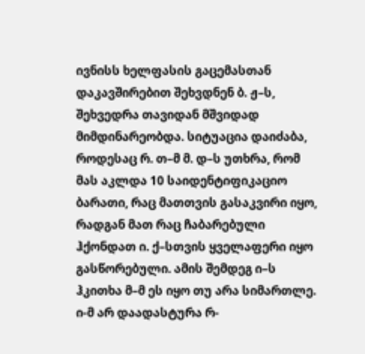ივნისს ხელფასის გაცემასთან დაკავშირებით შეხვდნენ ბ. ჟ–ს, შეხვედრა თავიდან მშვიდად მიმდინარეობდა. სიტუაცია დაიძაბა, როდესაც რ. თ–მ მ. დ–ს უთხრა, რომ მას აკლდა 10 საიდენტიფიკაციო ბარათი, რაც მათთვის გასაკვირი იყო, რადგან მათ რაც ჩაბარებული ჰქონდათ ი. ქ–სთვის ყველაფერი იყო გასწორებული. ამის შემდეგ ი–ს ჰკითხა მ–მ ეს იყო თუ არა სიმართლე. ი-მ არ დაადასტურა რ-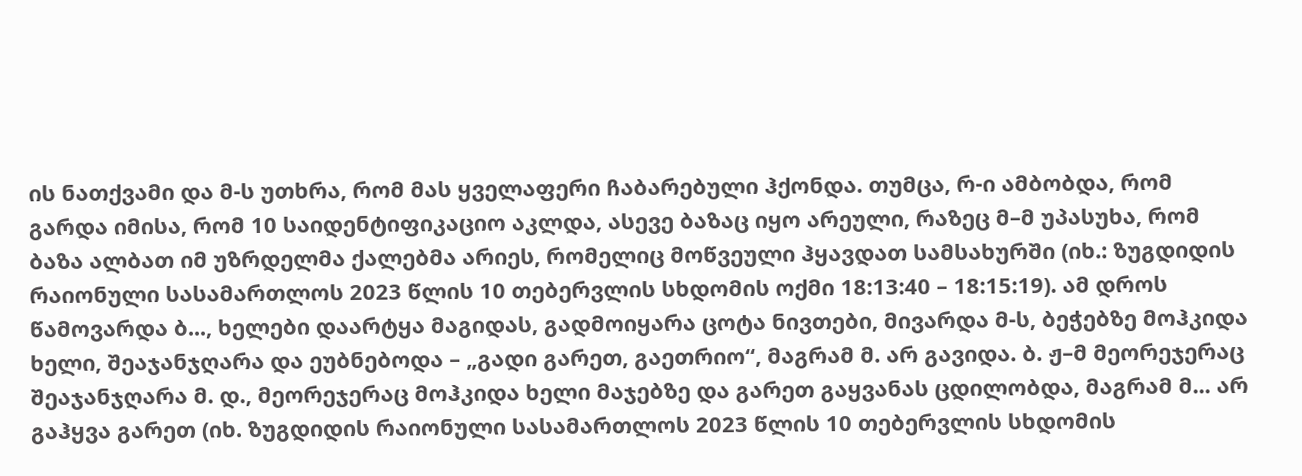ის ნათქვამი და მ-ს უთხრა, რომ მას ყველაფერი ჩაბარებული ჰქონდა. თუმცა, რ-ი ამბობდა, რომ გარდა იმისა, რომ 10 საიდენტიფიკაციო აკლდა, ასევე ბაზაც იყო არეული, რაზეც მ–მ უპასუხა, რომ ბაზა ალბათ იმ უზრდელმა ქალებმა არიეს, რომელიც მოწვეული ჰყავდათ სამსახურში (იხ.: ზუგდიდის რაიონული სასამართლოს 2023 წლის 10 თებერვლის სხდომის ოქმი 18:13:40 – 18:15:19). ამ დროს წამოვარდა ბ..., ხელები დაარტყა მაგიდას, გადმოიყარა ცოტა ნივთები, მივარდა მ-ს, ბეჭებზე მოჰკიდა ხელი, შეაჯანჯღარა და ეუბნებოდა – „გადი გარეთ, გაეთრიო“, მაგრამ მ. არ გავიდა. ბ. ჟ–მ მეორეჯერაც შეაჯანჯღარა მ. დ., მეორეჯერაც მოჰკიდა ხელი მაჯებზე და გარეთ გაყვანას ცდილობდა, მაგრამ მ... არ გაჰყვა გარეთ (იხ. ზუგდიდის რაიონული სასამართლოს 2023 წლის 10 თებერვლის სხდომის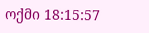ოქმი 18:15:57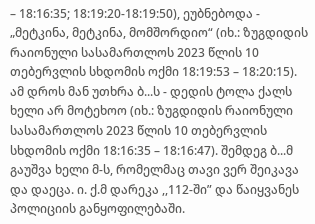– 18:16:35; 18:19:20-18:19:50), ეუბნებოდა - „მეტკინა, მეტკინა, მომშორდიო“ (იხ.: ზუგდიდის რაიონული სასამართლოს 2023 წლის 10 თებერვლის სხდომის ოქმი 18:19:53 – 18:20:15). ამ დროს მან უთხრა ბ...ს - დედის ტოლა ქალს ხელი არ მოტეხოო (იხ.: ზუგდიდის რაიონული სასამართლოს 2023 წლის 10 თებერვლის სხდომის ოქმი 18:16:35 – 18:16:47). შემდეგ ბ...მ გაუშვა ხელი მ-ს, რომელმაც თავი ვერ შეიკავა და დაეცა. ი. ქ.მ დარეკა ,,112-ში” და წაიყვანეს პოლიციის განყოფილებაში.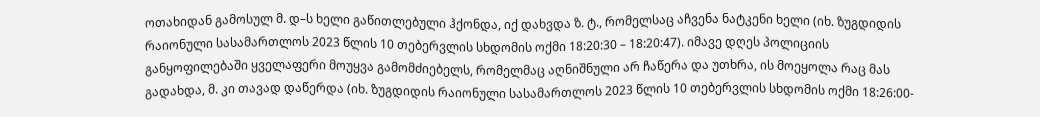ოთახიდან გამოსულ მ. დ–ს ხელი გაწითლებული ჰქონდა, იქ დახვდა ზ. ტ., რომელსაც აჩვენა ნატკენი ხელი (იხ. ზუგდიდის რაიონული სასამართლოს 2023 წლის 10 თებერვლის სხდომის ოქმი 18:20:30 – 18:20:47). იმავე დღეს პოლიციის განყოფილებაში ყველაფერი მოუყვა გამომძიებელს, რომელმაც აღნიშნული არ ჩაწერა და უთხრა, ის მოეყოლა რაც მას გადახდა, მ. კი თავად დაწერდა (იხ. ზუგდიდის რაიონული სასამართლოს 2023 წლის 10 თებერვლის სხდომის ოქმი 18:26:00-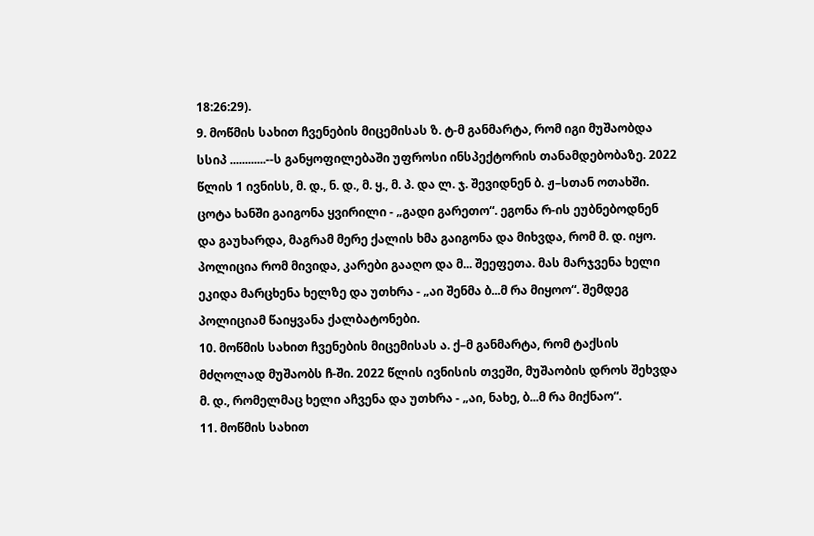18:26:29).
9. მოწმის სახით ჩვენების მიცემისას ზ. ტ-მ განმარტა, რომ იგი მუშაობდა სსიპ ............--ს განყოფილებაში უფროსი ინსპექტორის თანამდებობაზე. 2022 წლის 1 ივნისს, მ. დ., ნ. დ., მ. ყ., მ. პ. და ლ. ჯ. შევიდნენ ბ. ჟ–სთან ოთახში. ცოტა ხანში გაიგონა ყვირილი - „გადი გარეთო“. ეგონა რ-ის ეუბნებოდნენ და გაუხარდა, მაგრამ მერე ქალის ხმა გაიგონა და მიხვდა, რომ მ. დ. იყო. პოლიცია რომ მივიდა, კარები გააღო და მ... შეეფეთა. მას მარჯვენა ხელი ეკიდა მარცხენა ხელზე და უთხრა - „აი შენმა ბ...მ რა მიყოო“. შემდეგ პოლიციამ წაიყვანა ქალბატონები.
10. მოწმის სახით ჩვენების მიცემისას ა. ქ–მ განმარტა, რომ ტაქსის მძღოლად მუშაობს ჩ-ში. 2022 წლის ივნისის თვეში, მუშაობის დროს შეხვდა მ. დ., რომელმაც ხელი აჩვენა და უთხრა - „აი, ნახე, ბ...მ რა მიქნაო“.
11. მოწმის სახით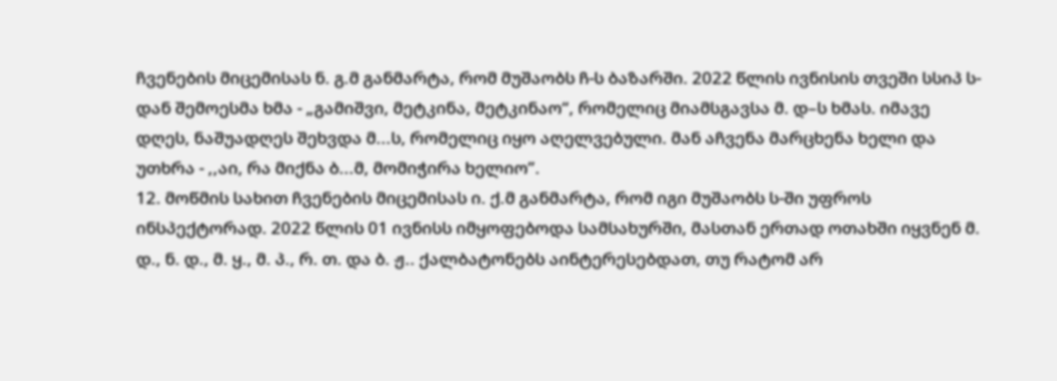ჩვენების მიცემისას ნ. გ.მ განმარტა, რომ მუშაობს ჩ-ს ბაზარში. 2022 წლის ივნისის თვეში სსიპ ს-დან შემოესმა ხმა - „გამიშვი, მეტკინა, მეტკინაო“, რომელიც მიამსგავსა მ. დ–ს ხმას. იმავე დღეს, ნაშუადღეს შეხვდა მ...ს, რომელიც იყო აღელვებული. მან აჩვენა მარცხენა ხელი და უთხრა - ,,აი, რა მიქნა ბ...მ, მომიჭირა ხელიო”.
12. მოწმის სახით ჩვენების მიცემისას ი. ქ.მ განმარტა, რომ იგი მუშაობს ს-ში უფროს ინსპექტორად. 2022 წლის 01 ივნისს იმყოფებოდა სამსახურში, მასთან ერთად ოთახში იყვნენ მ. დ., ნ. დ., მ. ყ., მ. პ., რ. თ. და ბ. ჟ.. ქალბატონებს აინტერესებდათ, თუ რატომ არ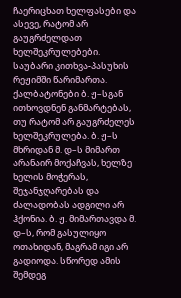ჩაერიცხათ ხელფასები და ასევე, რატომ არ გაუგრძელდათ ხელშეკრულებები. საუბარი კითხვა-პასუხის რეჟიმში წარიმართა. ქალბატონები ბ. ჟ–სგან ითხოვდნენ განმარტებას, თუ რატომ არ გაუგრძელეს ხელშეკრულება. ბ. ჟ–ს მხრიდან მ. დ–ს მიმართ არანაირ მოქაჩვას, ხელზე ხელის მოჭერას, შეჯანჯღარებას და ძალადობას ადგილი არ ჰქონია. ბ. ჟ. მიმართავდა მ. დ–ს, რომ გასულიყო ოთახიდან, მაგრამ იგი არ გადიოდა. სწორედ ამის შემდეგ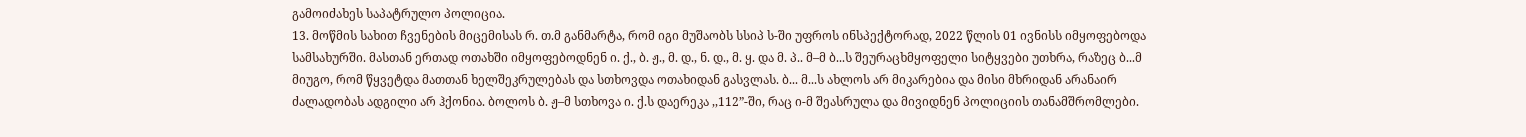გამოიძახეს საპატრულო პოლიცია.
13. მოწმის სახით ჩვენების მიცემისას რ. თ.მ განმარტა, რომ იგი მუშაობს სსიპ ს-ში უფროს ინსპექტორად, 2022 წლის 01 ივნისს იმყოფებოდა სამსახურში. მასთან ერთად ოთახში იმყოფებოდნენ ი. ქ., ბ. ჟ., მ. დ., ნ. დ., მ. ყ. და მ. პ.. მ–მ ბ...ს შეურაცხმყოფელი სიტყვები უთხრა, რაზეც ბ...მ მიუგო, რომ წყვეტდა მათთან ხელშეკრულებას და სთხოვდა ოთახიდან გასვლას. ბ... მ...ს ახლოს არ მიკარებია და მისი მხრიდან არანაირ ძალადობას ადგილი არ ჰქონია. ბოლოს ბ. ჟ–მ სთხოვა ი. ქ.ს დაერეკა ,,112”-ში, რაც ი-მ შეასრულა და მივიდნენ პოლიციის თანამშრომლები.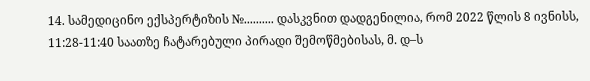14. სამედიცინო ექსპერტიზის №.......... დასკვნით დადგენილია, რომ 2022 წლის 8 ივნისს, 11:28-11:40 საათზე ჩატარებული პირადი შემოწმებისას, მ. დ–ს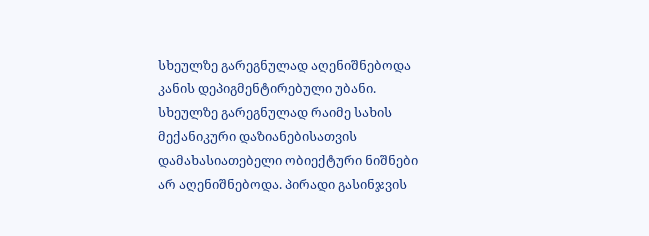სხეულზე გარეგნულად აღენიშნებოდა კანის დეპიგმენტირებული უბანი. სხეულზე გარეგნულად რაიმე სახის მექანიკური დაზიანებისათვის დამახასიათებელი ობიექტური ნიშნები არ აღენიშნებოდა. პირადი გასინჯვის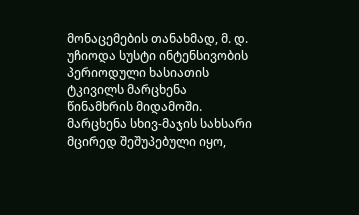მონაცემების თანახმად, მ. დ. უჩიოდა სუსტი ინტენსივობის პერიოდული ხასიათის ტკივილს მარცხენა წინამხრის მიდამოში. მარცხენა სხივ-მაჯის სახსარი მცირედ შეშუპებული იყო,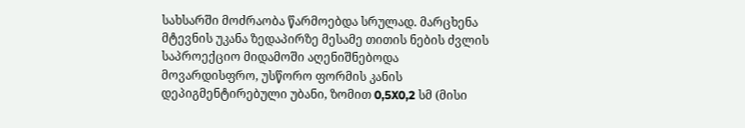სახსარში მოძრაობა წარმოებდა სრულად. მარცხენა მტევნის უკანა ზედაპირზე მესამე თითის ნების ძვლის საპროექციო მიდამოში აღენიშნებოდა მოვარდისფრო, უსწორო ფორმის კანის დეპიგმენტირებული უბანი, ზომით 0,5X0,2 სმ (მისი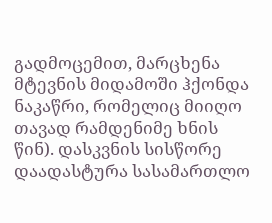გადმოცემით, მარცხენა მტევნის მიდამოში ჰქონდა ნაკაწრი, რომელიც მიიღო თავად რამდენიმე ხნის წინ). დასკვნის სისწორე დაადასტურა სასამართლო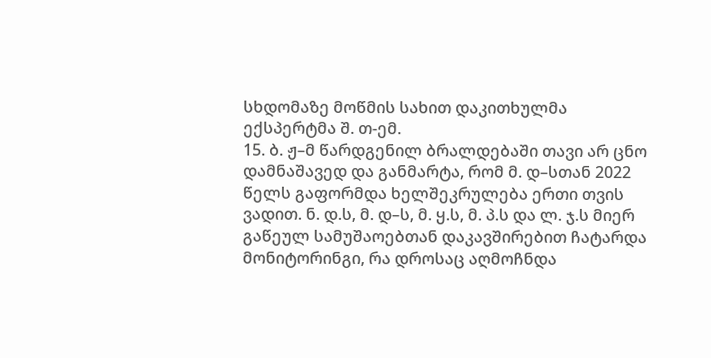სხდომაზე მოწმის სახით დაკითხულმა ექსპერტმა შ. თ-ემ.
15. ბ. ჟ–მ წარდგენილ ბრალდებაში თავი არ ცნო დამნაშავედ და განმარტა, რომ მ. დ–სთან 2022 წელს გაფორმდა ხელშეკრულება ერთი თვის ვადით. ნ. დ.ს, მ. დ–ს, მ. ყ.ს, მ. პ.ს და ლ. ჯ.ს მიერ გაწეულ სამუშაოებთან დაკავშირებით ჩატარდა მონიტორინგი, რა დროსაც აღმოჩნდა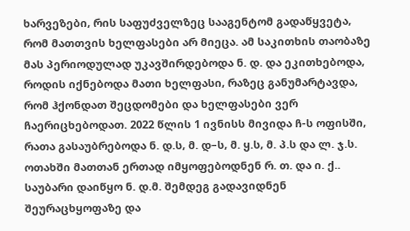ხარვეზები, რის საფუძველზეც სააგენტომ გადაწყვეტა, რომ მათთვის ხელფასები არ მიეცა. ამ საკითხის თაობაზე მას პერიოდულად უკავშირდებოდა ნ. დ. და ეკითხებოდა, როდის იქნებოდა მათი ხელფასი, რაზეც განუმარტავდა, რომ ჰქონდათ შეცდომები და ხელფასები ვერ ჩაერიცხებოდათ. 2022 წლის 1 ივნისს მივიდა ჩ-ს ოფისში, რათა გასაუბრებოდა ნ. დ.ს, მ. დ–ს, მ. ყ.ს, მ. პ.ს და ლ. ჯ.ს. ოთახში მათთან ერთად იმყოფებოდნენ რ. თ. და ი. ქ.. საუბარი დაიწყო ნ. დ.მ. შემდეგ გადავიდნენ შეურაცხყოფაზე და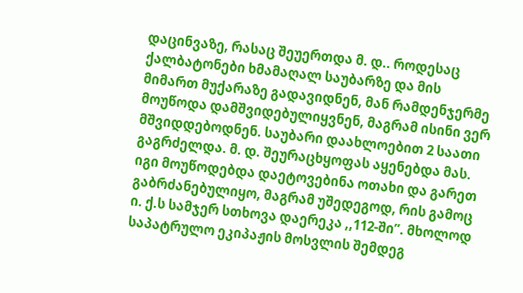დაცინვაზე, რასაც შეუერთდა მ. დ.. როდესაც ქალბატონები ხმამაღალ საუბარზე და მის მიმართ მუქარაზე გადავიდნენ, მან რამდენჯერმე მოუწოდა დამშვიდებულიყვნენ, მაგრამ ისინი ვერ მშვიდდებოდნენ. საუბარი დაახლოებით 2 საათი გაგრძელდა. მ. დ. შეურაცხყოფას აყენებდა მას. იგი მოუწოდებდა დაეტოვებინა ოთახი და გარეთ გაბრძანებულიყო, მაგრამ უშედეგოდ, რის გამოც ი. ქ.ს სამჯერ სთხოვა დაერეკა ,,112-ში”. მხოლოდ საპატრულო ეკიპაჟის მოსვლის შემდეგ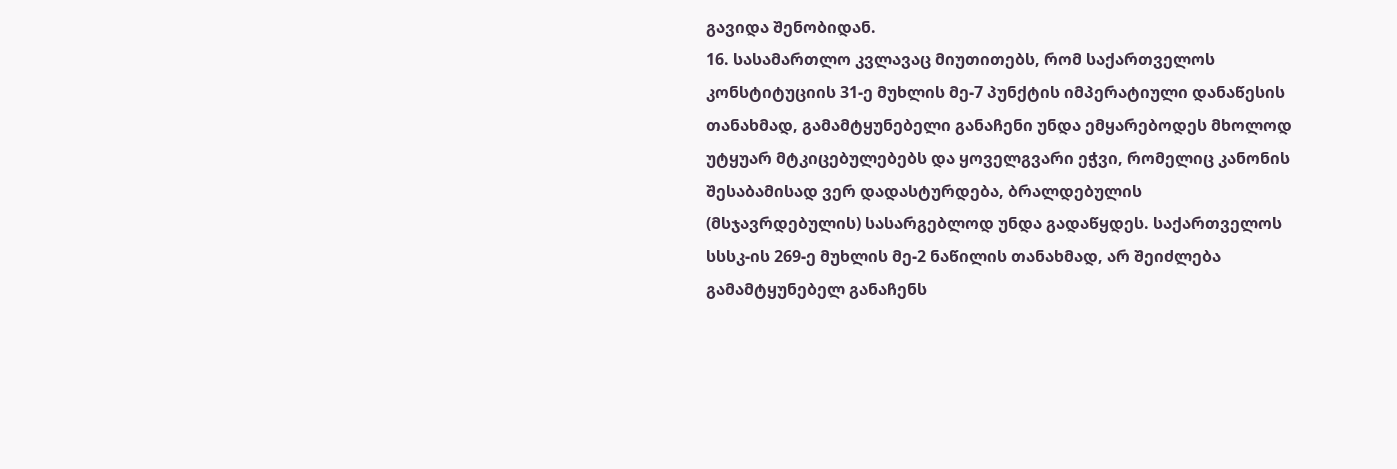გავიდა შენობიდან.
16. სასამართლო კვლავაც მიუთითებს, რომ საქართველოს კონსტიტუციის 31-ე მუხლის მე-7 პუნქტის იმპერატიული დანაწესის თანახმად, გამამტყუნებელი განაჩენი უნდა ემყარებოდეს მხოლოდ უტყუარ მტკიცებულებებს და ყოველგვარი ეჭვი, რომელიც კანონის შესაბამისად ვერ დადასტურდება, ბრალდებულის (მსჯავრდებულის) სასარგებლოდ უნდა გადაწყდეს. საქართველოს სსსკ-ის 269-ე მუხლის მე-2 ნაწილის თანახმად, არ შეიძლება გამამტყუნებელ განაჩენს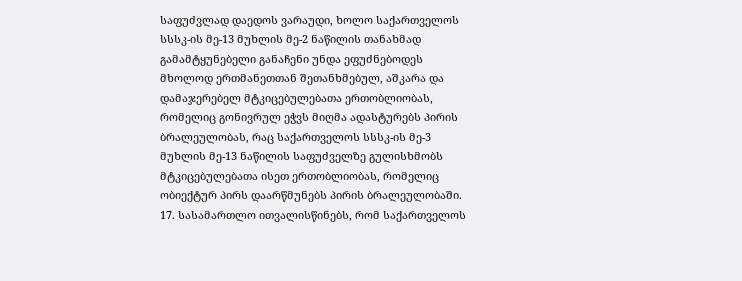საფუძვლად დაედოს ვარაუდი, ხოლო საქართველოს სსსკ-ის მე-13 მუხლის მე-2 ნაწილის თანახმად გამამტყუნებელი განაჩენი უნდა ეფუძნებოდეს მხოლოდ ერთმანეთთან შეთანხმებულ, აშკარა და დამაჯერებელ მტკიცებულებათა ერთობლიობას, რომელიც გონივრულ ეჭვს მიღმა ადასტურებს პირის ბრალეულობას, რაც საქართველოს სსსკ-ის მე-3 მუხლის მე-13 ნაწილის საფუძველზე გულისხმობს მტკიცებულებათა ისეთ ერთობლიობას, რომელიც ობიექტურ პირს დაარწმუნებს პირის ბრალეულობაში.
17. სასამართლო ითვალისწინებს, რომ საქართველოს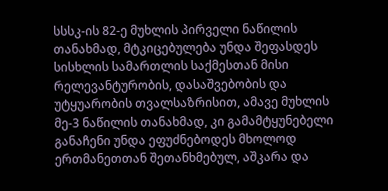სსსკ-ის 82-ე მუხლის პირველი ნაწილის თანახმად, მტკიცებულება უნდა შეფასდეს სისხლის სამართლის საქმესთან მისი რელევანტურობის, დასაშვებობის და უტყუარობის თვალსაზრისით, ამავე მუხლის მე-3 ნაწილის თანახმად, კი გამამტყუნებელი განაჩენი უნდა ეფუძნებოდეს მხოლოდ ერთმანეთთან შეთანხმებულ, აშკარა და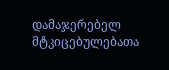დამაჯერებელ მტკიცებულებათა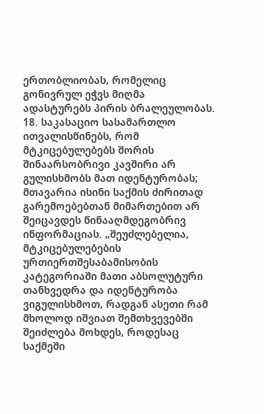ერთობლიობას, რომელიც გონივრულ ეჭვს მიღმა ადასტურებს პირის ბრალეულობას.
18. საკასაციო სასამართლო ითვალისწინებს, რომ მტკიცებულებებს შორის შინაარსობრივი კავშირი არ გულისხმობს მათ იდენტურობას; მთავარია ისინი საქმის ძირითად გარემოებებთან მიმართებით არ შეიცავდეს წინააღმდეგობრივ ინფორმაციას. „შეუძლებელია, მტკიცებულებების ურთიერთშესაბამისობის კატეგორიაში მათი აბსოლუტური თანხვედრა და იდენტურობა ვიგულისხმოთ, რადგან ასეთი რამ მხოლოდ იშვიათ შემთხვევებში შეიძლება მოხდეს, როდესაც საქმეში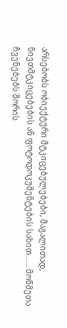არსებობს ობიექტური მტკიცებულებები, მაგალითად, ნივთმტკიცებების ან ფოტოდოკუმენტების სახით...... მოწმეთა ჩვენებებს შორის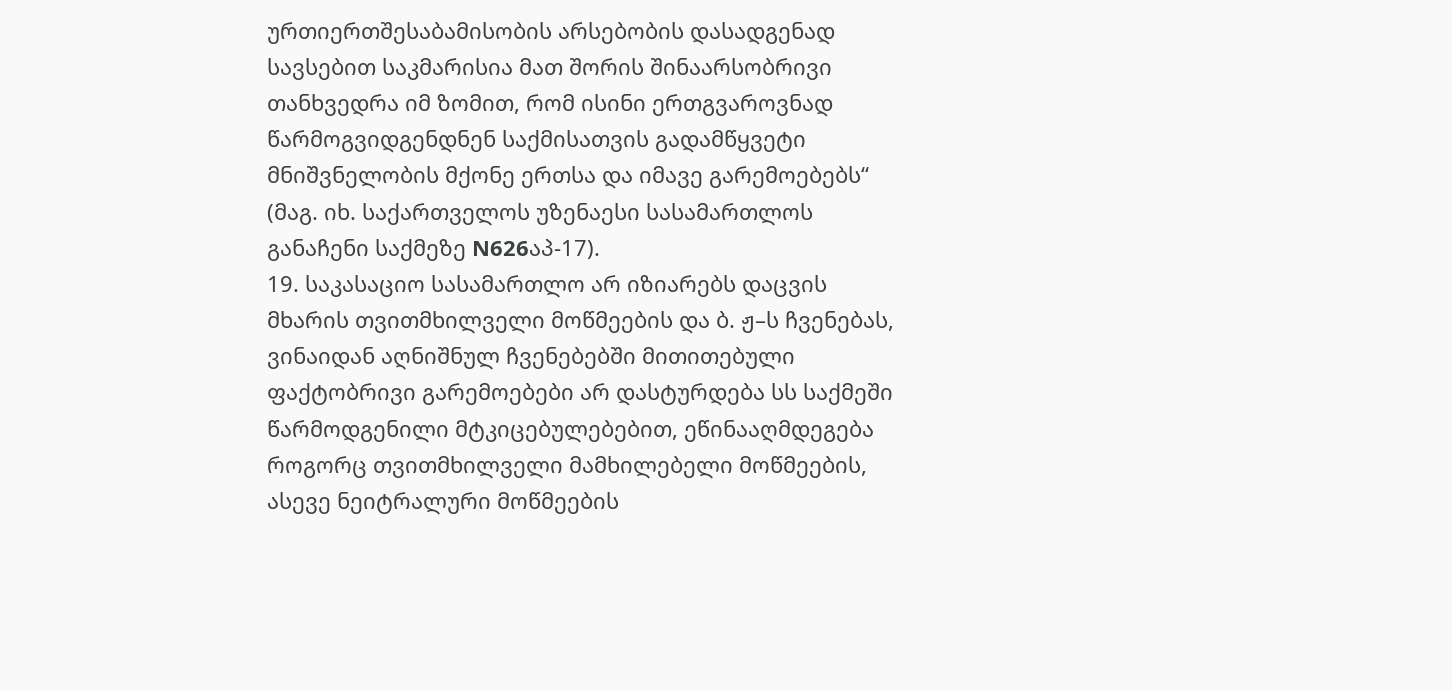ურთიერთშესაბამისობის არსებობის დასადგენად სავსებით საკმარისია მათ შორის შინაარსობრივი თანხვედრა იმ ზომით, რომ ისინი ერთგვაროვნად წარმოგვიდგენდნენ საქმისათვის გადამწყვეტი მნიშვნელობის მქონე ერთსა და იმავე გარემოებებს“ (მაგ. იხ. საქართველოს უზენაესი სასამართლოს განაჩენი საქმეზე N626აპ-17).
19. საკასაციო სასამართლო არ იზიარებს დაცვის მხარის თვითმხილველი მოწმეების და ბ. ჟ–ს ჩვენებას, ვინაიდან აღნიშნულ ჩვენებებში მითითებული ფაქტობრივი გარემოებები არ დასტურდება სს საქმეში წარმოდგენილი მტკიცებულებებით, ეწინააღმდეგება როგორც თვითმხილველი მამხილებელი მოწმეების, ასევე ნეიტრალური მოწმეების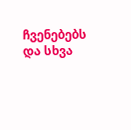ჩვენებებს და სხვა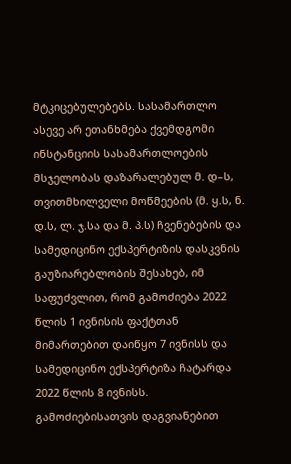მტკიცებულებებს. სასამართლო ასევე არ ეთანხმება ქვემდგომი ინსტანციის სასამართლოების მსჯელობას დაზარალებულ მ. დ–ს, თვითმხილველი მოწმეების (მ. ყ.ს, ნ. დ.ს, ლ. ჯ.სა და მ. პ.ს) ჩვენებების და სამედიცინო ექსპერტიზის დასკვნის გაუზიარებლობის შესახებ, იმ საფუძვლით, რომ გამოძიება 2022 წლის 1 ივნისის ფაქტთან მიმართებით დაიწყო 7 ივნისს და სამედიცინო ექსპერტიზა ჩატარდა 2022 წლის 8 ივნისს. გამოძიებისათვის დაგვიანებით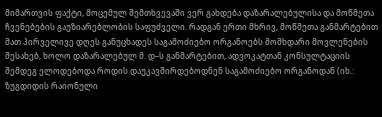მიმართვის ფაქტი, მოცემულ შემთხვევაში ვერ გახდება დაზარალებულისა და მოწმეთა ჩვენებების გაუზიარებლობის საფუძველი. რადგან ერთი მხრივ, მოწმეთა განმარტებით მათ პირველივე დღეს განუცხადეს საგამოძიებო ორგანოებს მომხდარი მოვლენების შესახებ, ხოლო დაზარალებულ მ. დ–ს განმარტებით, ადვოკატთან კონსულტაციის შემდეგ ელოდებოდა როდის დაუკავშირდებოდნენ საგამოძიებო ორგანოდან (იხ.: ზუგდიდის რაიონული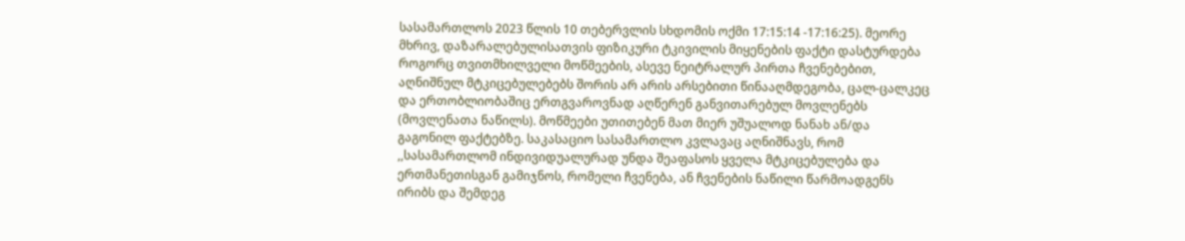სასამართლოს 2023 წლის 10 თებერვლის სხდომის ოქმი 17:15:14 -17:16:25). მეორე მხრივ, დაზარალებულისათვის ფიზიკური ტკივილის მიყენების ფაქტი დასტურდება როგორც თვითმხილველი მოწმეების, ასევე ნეიტრალურ პირთა ჩვენებებით, აღნიშნულ მტკიცებულებებს შორის არ არის არსებითი წინააღმდეგობა, ცალ-ცალკეც და ერთობლიობაშიც ერთგვაროვნად აღწერენ განვითარებულ მოვლენებს (მოვლენათა ნაწილს). მოწმეები უთითებენ მათ მიერ უშუალოდ ნანახ ან/და გაგონილ ფაქტებზე. საკასაციო სასამართლო კვლავაც აღნიშნავს, რომ ,,სასამართლომ ინდივიდუალურად უნდა შეაფასოს ყველა მტკიცებულება და ერთმანეთისგან გამიჯნოს, რომელი ჩვენება, ან ჩვენების ნაწილი წარმოადგენს ირიბს და შემდეგ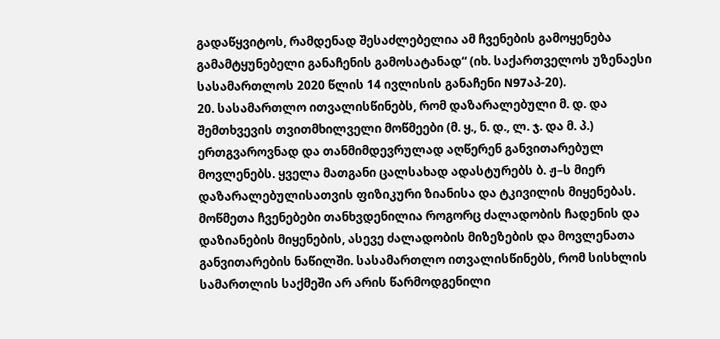გადაწყვიტოს, რამდენად შესაძლებელია ამ ჩვენების გამოყენება გამამტყუნებელი განაჩენის გამოსატანად“ (იხ. საქართველოს უზენაესი სასამართლოს 2020 წლის 14 ივლისის განაჩენი N97აპ-20).
20. სასამართლო ითვალისწინებს, რომ დაზარალებული მ. დ. და შემთხვევის თვითმხილველი მოწმეები (მ. ყ., ნ. დ., ლ. ჯ. და მ. პ.) ერთგვაროვნად და თანმიმდევრულად აღწერენ განვითარებულ მოვლენებს. ყველა მათგანი ცალსახად ადასტურებს ბ. ჟ–ს მიერ დაზარალებულისათვის ფიზიკური ზიანისა და ტკივილის მიყენებას. მოწმეთა ჩვენებები თანხვდენილია როგორც ძალადობის ჩადენის და დაზიანების მიყენების, ასევე ძალადობის მიზეზების და მოვლენათა განვითარების ნაწილში. სასამართლო ითვალისწინებს, რომ სისხლის სამართლის საქმეში არ არის წარმოდგენილი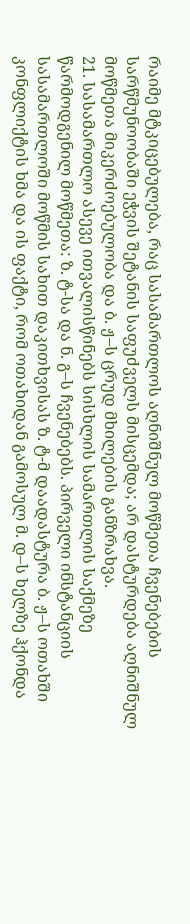რაიმე მტკიცებულება, რაც სასამართლოს აღნიშნულ მოწმეთა ჩვენებების სარწმუნოობაში ეჭვის შეტანის საფუძველს მისცემდა; არ დასტურდება აღნიშნულ მოწმეთა მიკერძოებულობა და ბ. ჟ–ს ცრუდ მხილების განზრახვა.
21. სასამართლო ასევე ითვალისწინებს სისხლის სამართლის საქმეზე წარმოდგენილ მოწმეთა: ზ. ტ-სა და ნ. გ–ს ჩვენებებს. პირველი ინსტანციის სასამართლოში მოწმის სახით დაკითხვისას ზ. ტ-მ დაადასტურა ბ. ჟ–ს ოთახში კონფლიქტის ხმა და ის ფაქტი, რომ ოთახიდან გამოსულ მ. დ–ს ხელზე ჰქონდა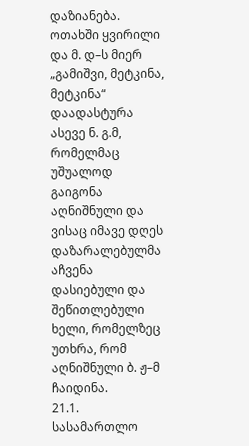დაზიანება. ოთახში ყვირილი და მ. დ–ს მიერ „გამიშვი, მეტკინა, მეტკინა“ დაადასტურა ასევე ნ. გ.მ, რომელმაც უშუალოდ გაიგონა აღნიშნული და ვისაც იმავე დღეს დაზარალებულმა აჩვენა დასიებული და შეწითლებული ხელი, რომელზეც უთხრა, რომ აღნიშნული ბ. ჟ–მ ჩაიდინა.
21.1. სასამართლო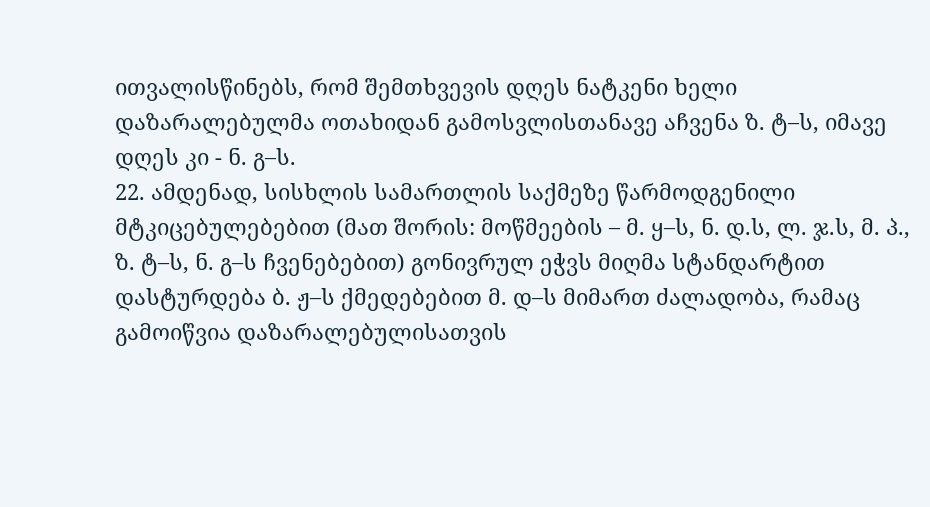ითვალისწინებს, რომ შემთხვევის დღეს ნატკენი ხელი დაზარალებულმა ოთახიდან გამოსვლისთანავე აჩვენა ზ. ტ–ს, იმავე დღეს კი - ნ. გ–ს.
22. ამდენად, სისხლის სამართლის საქმეზე წარმოდგენილი მტკიცებულებებით (მათ შორის: მოწმეების – მ. ყ–ს, ნ. დ.ს, ლ. ჯ.ს, მ. პ., ზ. ტ–ს, ნ. გ–ს ჩვენებებით) გონივრულ ეჭვს მიღმა სტანდარტით დასტურდება ბ. ჟ–ს ქმედებებით მ. დ–ს მიმართ ძალადობა, რამაც გამოიწვია დაზარალებულისათვის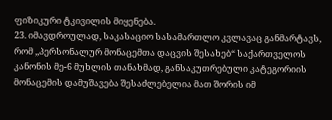ფიზიკური ტკივილის მიყენება.
23. იმავდროულად, საკასაციო სასამართლო კვლავაც განმარტავს, რომ ,,პერსონალურ მონაცემთა დაცვის შესახებ“ საქართველოს კანონის მე-6 მუხლის თანახმად, განსაკუთრებული კატეგორიის მონაცემის დამუშავება შესაძლებელია მათ შორის იმ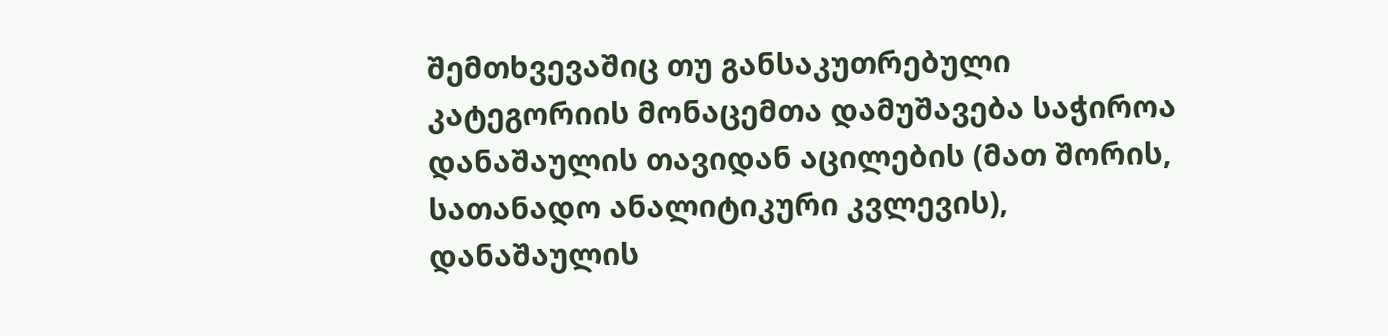შემთხვევაშიც თუ განსაკუთრებული კატეგორიის მონაცემთა დამუშავება საჭიროა დანაშაულის თავიდან აცილების (მათ შორის, სათანადო ანალიტიკური კვლევის), დანაშაულის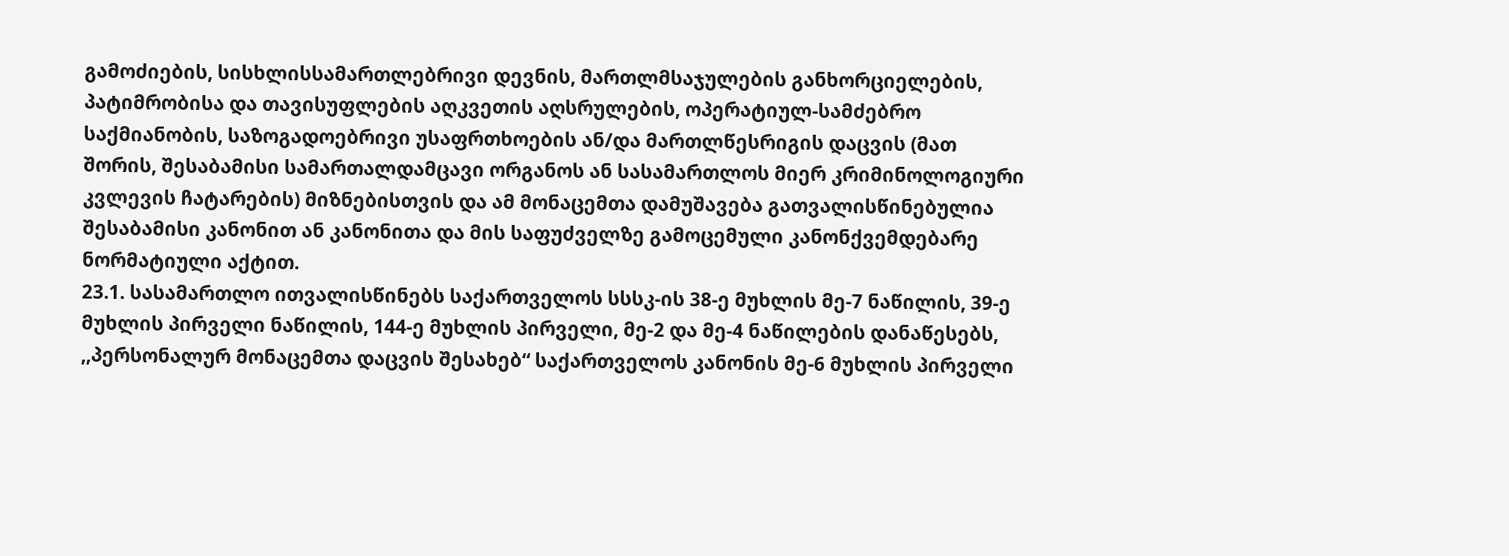გამოძიების, სისხლისსამართლებრივი დევნის, მართლმსაჯულების განხორციელების, პატიმრობისა და თავისუფლების აღკვეთის აღსრულების, ოპერატიულ-სამძებრო საქმიანობის, საზოგადოებრივი უსაფრთხოების ან/და მართლწესრიგის დაცვის (მათ შორის, შესაბამისი სამართალდამცავი ორგანოს ან სასამართლოს მიერ კრიმინოლოგიური კვლევის ჩატარების) მიზნებისთვის და ამ მონაცემთა დამუშავება გათვალისწინებულია შესაბამისი კანონით ან კანონითა და მის საფუძველზე გამოცემული კანონქვემდებარე ნორმატიული აქტით.
23.1. სასამართლო ითვალისწინებს საქართველოს სსსკ-ის 38-ე მუხლის მე-7 ნაწილის, 39-ე მუხლის პირველი ნაწილის, 144-ე მუხლის პირველი, მე-2 და მე-4 ნაწილების დანაწესებს, ,,პერსონალურ მონაცემთა დაცვის შესახებ“ საქართველოს კანონის მე-6 მუხლის პირველი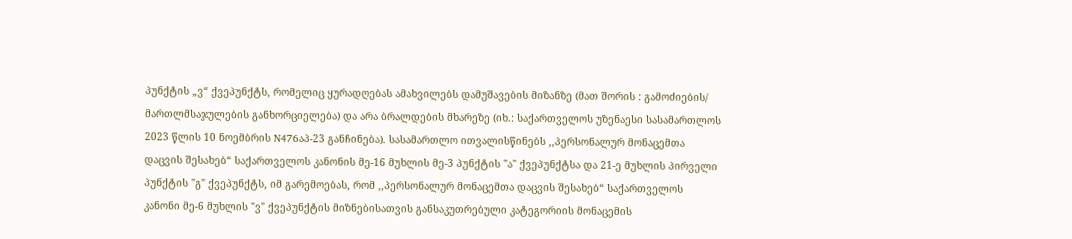პუნქტის „ვ“ ქვეპუნქტს, რომელიც ყურადღებას ამახვილებს დამუშავების მიზანზე (მათ შორის : გამოძიების/ მართლმსაჯულების განხორციელება) და არა ბრალდების მხარეზე (იხ.: საქართველოს უზენაესი სასამართლოს 2023 წლის 10 ნოემბრის N476აპ-23 განჩინება). სასამართლო ითვალისწინებს ,,პერსონალურ მონაცემთა დაცვის შესახებ“ საქართველოს კანონის მე-16 მუხლის მე-3 პუნქტის "ა" ქვეპუნქტსა და 21-ე მუხლის პირველი პუნქტის "გ" ქვეპუნქტს, იმ გარემოებას, რომ ,,პერსონალურ მონაცემთა დაცვის შესახებ“ საქართველოს კანონი მე-6 მუხლის "ვ" ქვეპუნქტის მიზნებისათვის განსაკუთრებული კატეგორიის მონაცემის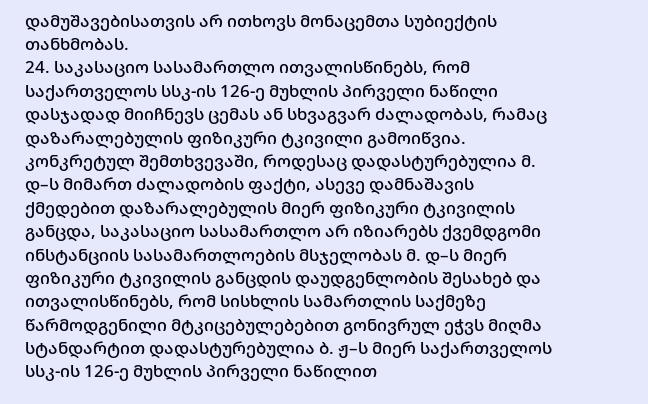დამუშავებისათვის არ ითხოვს მონაცემთა სუბიექტის თანხმობას.
24. საკასაციო სასამართლო ითვალისწინებს, რომ საქართველოს სსკ-ის 126-ე მუხლის პირველი ნაწილი დასჯადად მიიჩნევს ცემას ან სხვაგვარ ძალადობას, რამაც დაზარალებულის ფიზიკური ტკივილი გამოიწვია. კონკრეტულ შემთხვევაში, როდესაც დადასტურებულია მ. დ–ს მიმართ ძალადობის ფაქტი, ასევე დამნაშავის ქმედებით დაზარალებულის მიერ ფიზიკური ტკივილის განცდა, საკასაციო სასამართლო არ იზიარებს ქვემდგომი ინსტანციის სასამართლოების მსჯელობას მ. დ–ს მიერ ფიზიკური ტკივილის განცდის დაუდგენლობის შესახებ და ითვალისწინებს, რომ სისხლის სამართლის საქმეზე წარმოდგენილი მტკიცებულებებით გონივრულ ეჭვს მიღმა სტანდარტით დადასტურებულია ბ. ჟ–ს მიერ საქართველოს სსკ-ის 126-ე მუხლის პირველი ნაწილით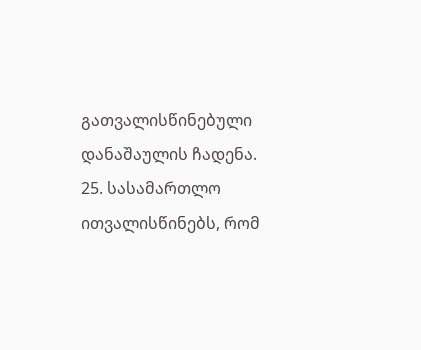გათვალისწინებული დანაშაულის ჩადენა.
25. სასამართლო ითვალისწინებს, რომ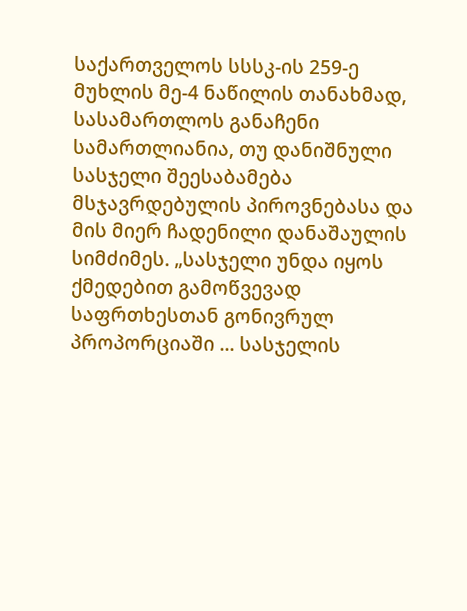საქართველოს სსსკ-ის 259-ე მუხლის მე-4 ნაწილის თანახმად, სასამართლოს განაჩენი სამართლიანია, თუ დანიშნული სასჯელი შეესაბამება მსჯავრდებულის პიროვნებასა და მის მიერ ჩადენილი დანაშაულის სიმძიმეს. „სასჯელი უნდა იყოს ქმედებით გამოწვევად საფრთხესთან გონივრულ პროპორციაში ... სასჯელის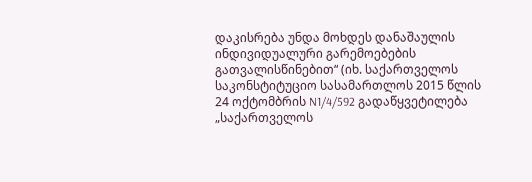დაკისრება უნდა მოხდეს დანაშაულის ინდივიდუალური გარემოებების გათვალისწინებით“ (იხ. საქართველოს საკონსტიტუციო სასამართლოს 2015 წლის 24 ოქტომბრის N1/4/592 გადაწყვეტილება „საქართველოს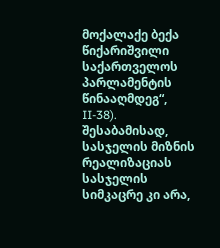მოქალაქე ბექა წიქარიშვილი საქართველოს პარლამენტის წინააღმდეგ“, II-38). შესაბამისად, სასჯელის მიზნის რეალიზაციას სასჯელის სიმკაცრე კი არა,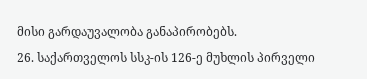მისი გარდაუვალობა განაპირობებს.
26. საქართველოს სსკ-ის 126-ე მუხლის პირველი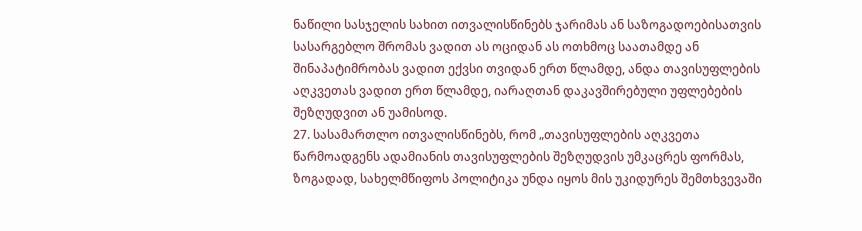ნაწილი სასჯელის სახით ითვალისწინებს ჯარიმას ან საზოგადოებისათვის სასარგებლო შრომას ვადით ას ოციდან ას ოთხმოც საათამდე ან შინაპატიმრობას ვადით ექვსი თვიდან ერთ წლამდე, ანდა თავისუფლების აღკვეთას ვადით ერთ წლამდე, იარაღთან დაკავშირებული უფლებების შეზღუდვით ან უამისოდ.
27. სასამართლო ითვალისწინებს, რომ „თავისუფლების აღკვეთა წარმოადგენს ადამიანის თავისუფლების შეზღუდვის უმკაცრეს ფორმას, ზოგადად, სახელმწიფოს პოლიტიკა უნდა იყოს მის უკიდურეს შემთხვევაში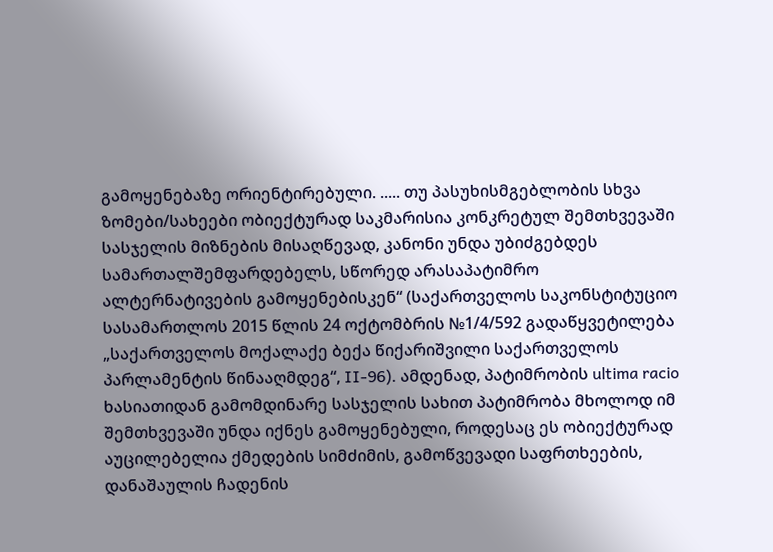გამოყენებაზე ორიენტირებული. ..... თუ პასუხისმგებლობის სხვა ზომები/სახეები ობიექტურად საკმარისია კონკრეტულ შემთხვევაში სასჯელის მიზნების მისაღწევად, კანონი უნდა უბიძგებდეს სამართალშემფარდებელს, სწორედ არასაპატიმრო ალტერნატივების გამოყენებისკენ“ (საქართველოს საკონსტიტუციო სასამართლოს 2015 წლის 24 ოქტომბრის №1/4/592 გადაწყვეტილება „საქართველოს მოქალაქე ბექა წიქარიშვილი საქართველოს პარლამენტის წინააღმდეგ“, II-96). ამდენად, პატიმრობის ultima racio ხასიათიდან გამომდინარე სასჯელის სახით პატიმრობა მხოლოდ იმ შემთხვევაში უნდა იქნეს გამოყენებული, როდესაც ეს ობიექტურად აუცილებელია ქმედების სიმძიმის, გამოწვევადი საფრთხეების, დანაშაულის ჩადენის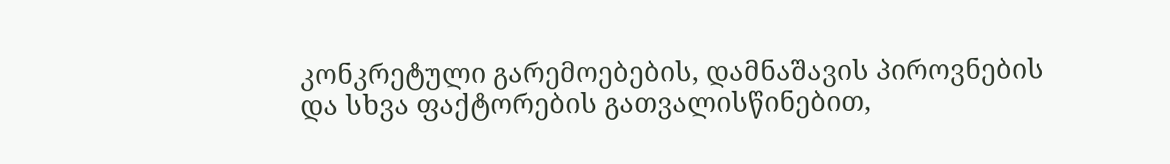კონკრეტული გარემოებების, დამნაშავის პიროვნების და სხვა ფაქტორების გათვალისწინებით,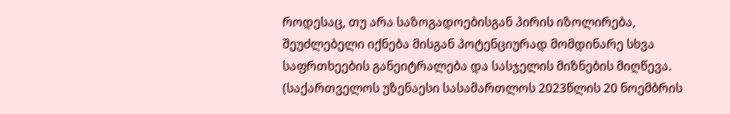როდესაც, თუ არა საზოგადოებისგან პირის იზოლირება, შეუძლებელი იქნება მისგან პოტენციურად მომდინარე სხვა საფრთხეების განეიტრალება და სასჯელის მიზნების მიღწევა. (საქართველოს უზენაესი სასამართლოს 2023წლის 20 ნოემბრის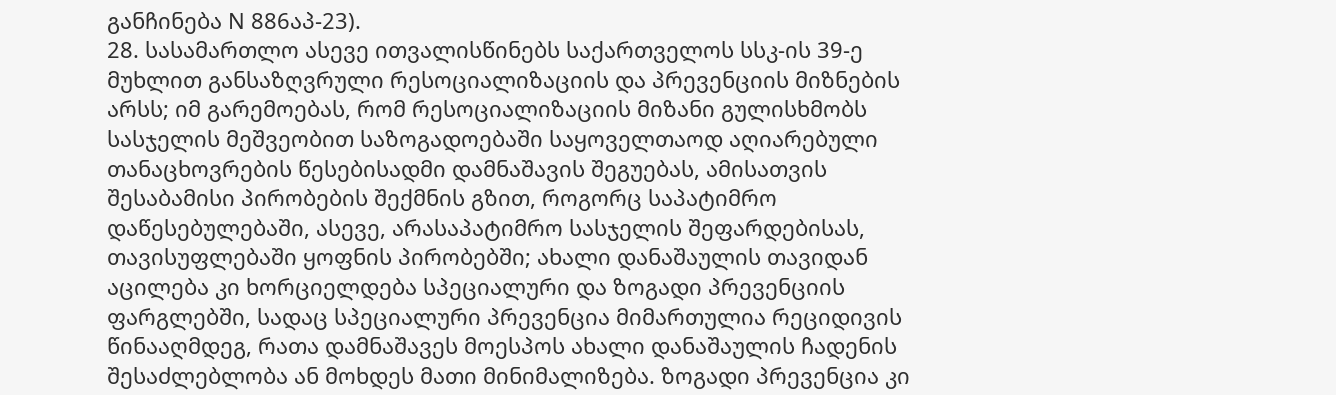განჩინება N 886აპ-23).
28. სასამართლო ასევე ითვალისწინებს საქართველოს სსკ-ის 39-ე მუხლით განსაზღვრული რესოციალიზაციის და პრევენციის მიზნების არსს; იმ გარემოებას, რომ რესოციალიზაციის მიზანი გულისხმობს სასჯელის მეშვეობით საზოგადოებაში საყოველთაოდ აღიარებული თანაცხოვრების წესებისადმი დამნაშავის შეგუებას, ამისათვის შესაბამისი პირობების შექმნის გზით, როგორც საპატიმრო დაწესებულებაში, ასევე, არასაპატიმრო სასჯელის შეფარდებისას, თავისუფლებაში ყოფნის პირობებში; ახალი დანაშაულის თავიდან აცილება კი ხორციელდება სპეციალური და ზოგადი პრევენციის ფარგლებში, სადაც სპეციალური პრევენცია მიმართულია რეციდივის წინააღმდეგ, რათა დამნაშავეს მოესპოს ახალი დანაშაულის ჩადენის შესაძლებლობა ან მოხდეს მათი მინიმალიზება. ზოგადი პრევენცია კი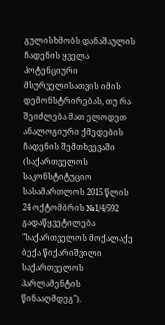გულისხმობს დანაშაულის ჩადენის ყველა პოტენციური მსურველისათვის იმის დემონსტრირებას, თუ რა შეიძლება მათ ელოდეთ ანალოგიური ქმედების ჩადენის შემთხვევაში (საქართველოს საკონსტიტუციო სასამართლოს 2015 წლის 24 ოქტომბრის №1/4/592 გადაწყვეტილება "საქართველოს მოქალაქე ბექა წიქარიშვილი საქართველოს პარლამენტის წინააღმდეგ").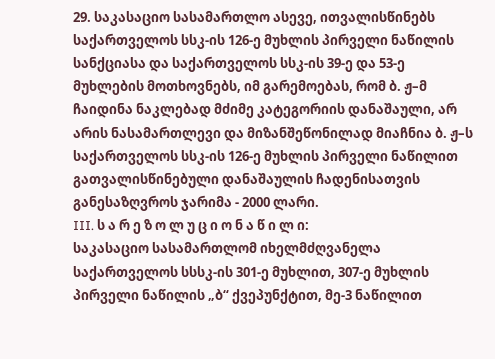29. საკასაციო სასამართლო ასევე, ითვალისწინებს საქართველოს სსკ-ის 126-ე მუხლის პირველი ნაწილის სანქციასა და საქართველოს სსკ-ის 39-ე და 53-ე მუხლების მოთხოვნებს, იმ გარემოებას, რომ ბ. ჟ–მ ჩაიდინა ნაკლებად მძიმე კატეგორიის დანაშაული, არ არის ნასამართლევი და მიზანშეწონილად მიაჩნია ბ. ჟ–ს საქართველოს სსკ-ის 126-ე მუხლის პირველი ნაწილით გათვალისწინებული დანაშაულის ჩადენისათვის განესაზღვროს ჯარიმა - 2000 ლარი.
III. ს ა რ ე ზ ო ლ უ ც ი ო ნ ა წ ი ლ ი:
საკასაციო სასამართლომ იხელმძღვანელა საქართველოს სსსკ-ის 301-ე მუხლით, 307-ე მუხლის პირველი ნაწილის „ბ“ ქვეპუნქტით, მე-3 ნაწილით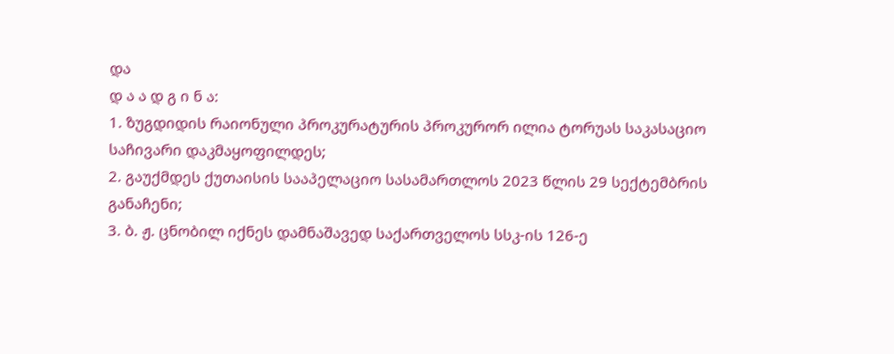და
დ ა ა დ გ ი ნ ა:
1. ზუგდიდის რაიონული პროკურატურის პროკურორ ილია ტორუას საკასაციო საჩივარი დაკმაყოფილდეს;
2. გაუქმდეს ქუთაისის სააპელაციო სასამართლოს 2023 წლის 29 სექტემბრის განაჩენი;
3. ბ. ჟ. ცნობილ იქნეს დამნაშავედ საქართველოს სსკ-ის 126-ე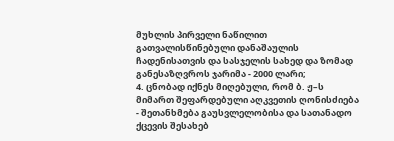მუხლის პირველი ნაწილით გათვალისწინებული დანაშაულის ჩადენისათვის და სასჯელის სახედ და ზომად განესაზღვროს ჯარიმა - 2000 ლარი;
4. ცნობად იქნეს მიღებული, რომ ბ. ჟ–ს მიმართ შეფარდებული აღკვეთის ღონისძიება - შეთანხმება გაუსვლელობისა და სათანადო ქცევის შესახებ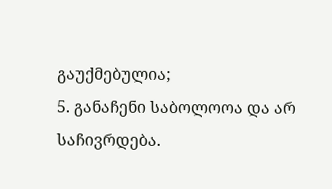გაუქმებულია;
5. განაჩენი საბოლოოა და არ საჩივრდება.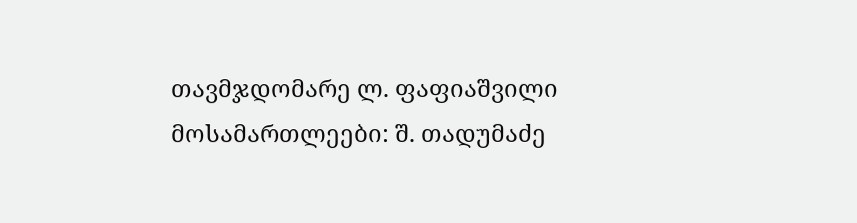თავმჯდომარე ლ. ფაფიაშვილი
მოსამართლეები: შ. თადუმაძე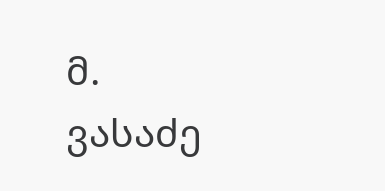მ. ვასაძე